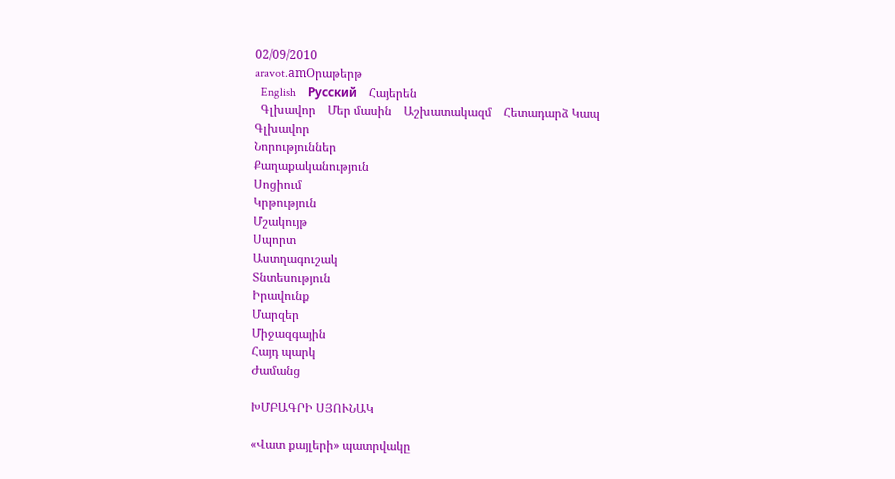02/09/2010
aravot.amՕրաթերթ
  English    Русский    Հայերեն
  Գլխավոր    Մեր մասին    Աշխատակազմ    Հետադարձ Կապ
Գլխավոր
Նորություններ
Քաղաքականություն
Սոցիում
Կրթություն
Մշակույթ
Սպորտ
Աստղագուշակ
Տնտեսություն
Իրավունք
Մարզեր
Միջազգային
Հայդ պարկ
Ժամանց

ԽՄԲԱԳՐԻ ՍՅՈՒՆԱԿ

«Վատ քայլերի» պատրվակը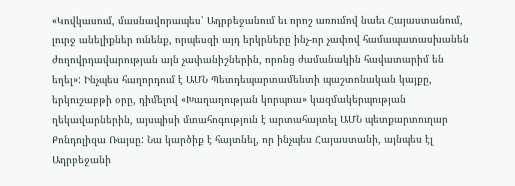«Կովկասում, մասնավորապես՝ Ադրբեջանում եւ որոշ առումով նաեւ Հայաստանում, լուրջ անելիքներ ունենք, որպեսզի այդ երկրները ինչ-որ չափով համապատասխանեն ժողովրդավարության այն չափանիշներին, որոնց ժամանակին հավատարիմ են եղել»: Ինչպես հաղորդում է ԱՄՆ Պետդեպարտամենտի պաշտոնական կայքը, երկուշաբթի օրը, դիմելով «Խաղաղության կորպուս» կազմակերպության ղեկավարներին, այսպիսի մտահոգություն է արտահայտել ԱՄՆ պետքարտուղար Քոնդոլիզա Ռայսը: Նա կարծիք է հայտնել, որ ինչպես Հայաստանի, այնպես էլ Ադրբեջանի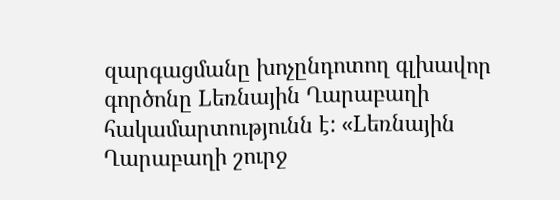զարգացմանը խոչընդոտող գլխավոր գործոնը Lեռնային Ղարաբաղի հակամարտությունն է: «Lեռնային Ղարաբաղի շուրջ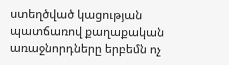ստեղծված կացության պատճառով քաղաքական առաջնորդները երբեմն ոչ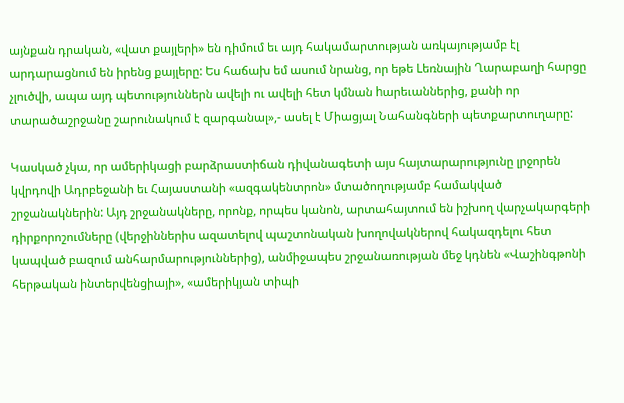այնքան դրական, «վատ քայլերի» են դիմում եւ այդ հակամարտության առկայությամբ էլ արդարացնում են իրենց քայլերը: Ես հաճախ եմ ասում նրանց, որ եթե Lեռնային Ղարաբաղի հարցը չլուծվի, ապա այդ պետություններն ավելի ու ավելի հետ կմնան hարեւաններից, քանի որ տարածաշրջանը շարունակում է զարգանալ»,- ասել է Միացյալ Նահանգների պետքարտուղարը:

Կասկած չկա, որ ամերիկացի բարձրաստիճան դիվանագետի այս հայտարարությունը լրջորեն կվրդովի Ադրբեջանի եւ Հայաստանի «ազգակենտրոն» մտածողությամբ համակված շրջանակներին: Այդ շրջանակները, որոնք, որպես կանոն, արտահայտում են իշխող վարչակարգերի դիրքորոշումները (վերջիններիս ազատելով պաշտոնական խողովակներով հակազդելու հետ կապված բազում անհարմարություններից), անմիջապես շրջանառության մեջ կդնեն «Վաշինգթոնի հերթական ինտերվենցիայի», «ամերիկյան տիպի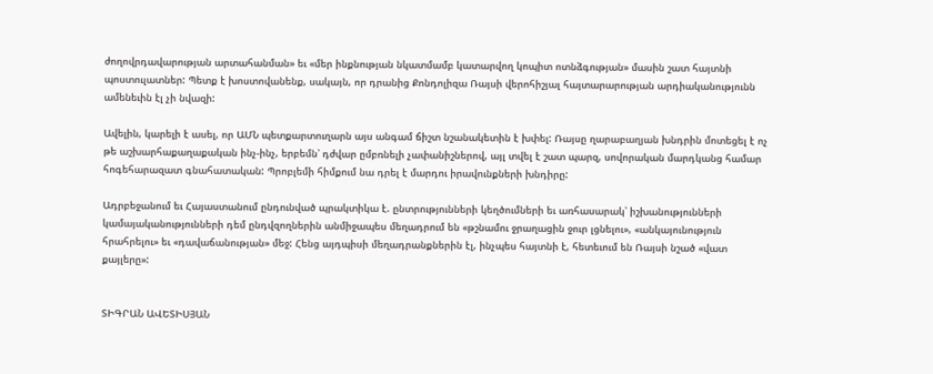ժողովրդավարության արտահանման» եւ «մեր ինքնության նկատմամբ կատարվող կոպիտ ոտնձգության» մասին շատ հայտնի պոստուլատներ: Պետք է խոստովանենք, սակայն, որ դրանից Քոնդոլիզա Ռայսի վերոհիշյալ հայտարարության արդիականությունն ամենեւին էլ չի նվազի:

Ավելին, կարելի է ասել, որ ԱՄՆ պետքարտուղարն այս անգամ ճիշտ նշանակետին է խփել: Ռայսը ղարաբաղյան խնդրին մոտեցել է ոչ թե աշխարհաքաղաքական ինչ-ինչ, երբեմն՝ դժվար ըմբռնելի չափանիշներով, այլ տվել է շատ պարզ, սովորական մարդկանց համար հոգեհարազատ գնահատական: Պրոբլեմի հիմքում նա դրել է մարդու իրավունքների խնդիրը:

Ադրբեջանում եւ Հայաստանում ընդունված պրակտիկա է. ընտրությունների կեղծումների եւ առհասարակ՝ իշխանությունների կամայականությունների դեմ ընդվզողներին անմիջապես մեղադրում են «թշնամու ջրաղացին ջուր լցնելու», «անկայունություն հրահրելու» եւ «դավաճանության» մեջ: Հենց այդպիսի մեղադրանքներին էլ, ինչպես հայտնի է, հետեւում են Ռայսի նշած «վատ քայլերը»:


ՏԻԳՐԱՆ ԱՎԵՏԻՍՅԱՆ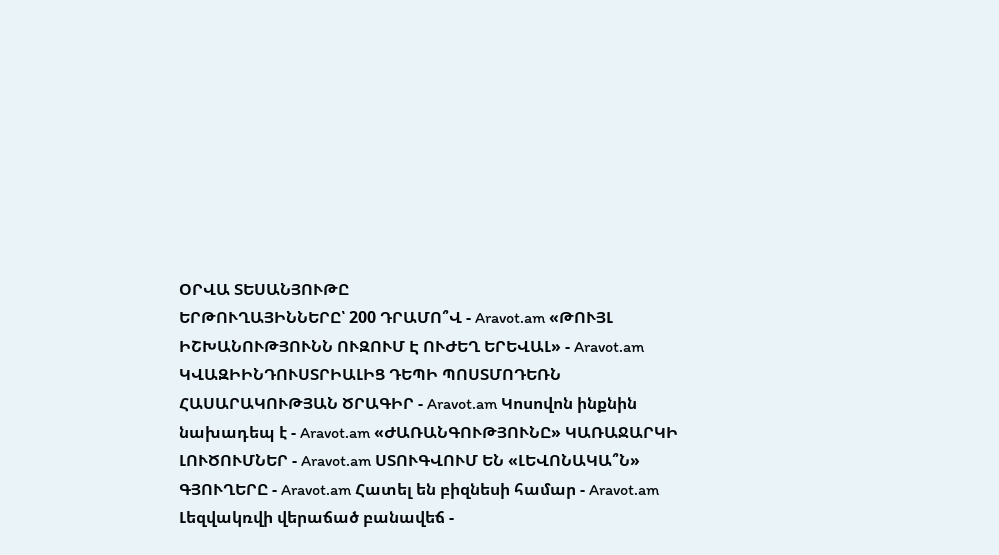ՕՐՎԱ ՏԵՍԱՆՅՈՒԹԸ
ԵՐԹՈՒՂԱՅԻՆՆԵՐԸ՝ 200 ԴՐԱՄՈ՞Վ - Aravot.am «ԹՈՒՅԼ ԻՇԽԱՆՈՒԹՅՈՒՆՆ ՈՒԶՈՒՄ Է ՈՒԺԵՂ ԵՐԵՎԱԼ» - Aravot.am ԿՎԱԶԻԻՆԴՈՒՍՏՐԻԱԼԻՑ ԴԵՊԻ ՊՈՍՏՄՈԴԵՌՆ ՀԱՍԱՐԱԿՈՒԹՅԱՆ ԾՐԱԳԻՐ - Aravot.am Կոսովոն ինքնին նախադեպ է - Aravot.am «ԺԱՌԱՆԳՈՒԹՅՈՒՆԸ» ԿԱՌԱՋԱՐԿԻ ԼՈՒԾՈՒՄՆԵՐ - Aravot.am ՍՏՈՒԳՎՈՒՄ ԵՆ «ԼԵՎՈՆԱԿԱ՞Ն» ԳՅՈՒՂԵՐԸ - Aravot.am Հատել են բիզնեսի համար - Aravot.am Լեզվակռվի վերաճած բանավեճ -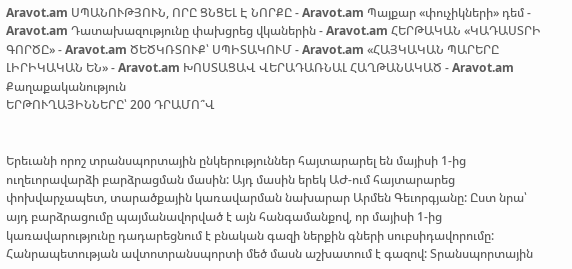Aravot.am ՍՊԱՆՈՒԹՅՈՒՆ, ՈՐԸ ՑՆՑԵԼ Է ՆՈՐՔԸ - Aravot.am Պայքար «փուչիկների» դեմ - Aravot.am Դատախազությունը փախցրեց վկաներին - Aravot.am ՀԵՐԹԱԿԱՆ «ԿԱԴԱՍՏՐԻ ԳՈՐԾԸ» - Aravot.am ԾԵԾԿՌՏՈՒՔ՝ ՍՊԻՏԱԿՈՒՄ - Aravot.am «ՀԱՅԿԱԿԱՆ ՊԱՐԵՐԸ ԼԻՐԻԿԱԿԱՆ ԵՆ» - Aravot.am ԽՈՍՏԱՑԱՎ ՎԵՐԱԴԱՌՆԱԼ ՀԱՂԹԱՆԱԿԱԾ - Aravot.am
Քաղաքականություն
ԵՐԹՈՒՂԱՅԻՆՆԵՐԸ՝ 200 ԴՐԱՄՈ՞Վ


Երեւանի որոշ տրանսպորտային ընկերություններ հայտարարել են մայիսի 1-ից ուղեւորավարձի բարձրացման մասին: Այդ մասին երեկ ԱԺ-ում հայտարարեց փոխվարչապետ, տարածքային կառավարման նախարար Արմեն Գեւորգյանը: Ըստ նրա՝ այդ բարձրացումը պայմանավորված է այն հանգամանքով, որ մայիսի 1-ից կառավարությունը դադարեցնում է բնական գազի ներքին գների սուբսիդավորումը: Հանրապետության ավտոտրանսպորտի մեծ մասն աշխատում է գազով: Տրանսպորտային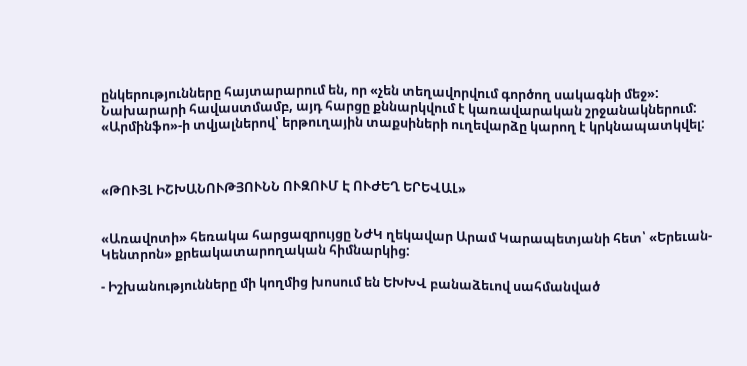ընկերությունները հայտարարում են, որ «չեն տեղավորվում գործող սակագնի մեջ»: Նախարարի հավաստմամբ, այդ հարցը քննարկվում է կառավարական շրջանակներում: «Արմինֆո»-ի տվյալներով՝ երթուղային տաքսիների ուղեվարձը կարող է կրկնապատկվել:



«ԹՈՒՅԼ ԻՇԽԱՆՈՒԹՅՈՒՆՆ ՈՒԶՈՒՄ Է ՈՒԺԵՂ ԵՐԵՎԱԼ»


«Առավոտի» հեռակա հարցազրույցը ՆԺԿ ղեկավար Արամ Կարապետյանի հետ՝ «Երեւան-Կենտրոն» քրեակատարողական հիմնարկից:

- Իշխանությունները մի կողմից խոսում են ԵԽԽՎ բանաձեւով սահմանված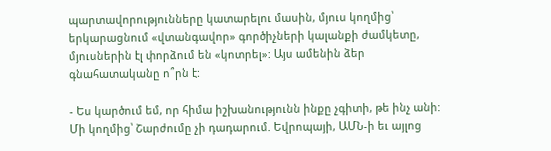պարտավորությունները կատարելու մասին, մյուս կողմից՝ երկարացնում «վտանգավոր» գործիչների կալանքի ժամկետը, մյուսներին էլ փորձում են «կոտրել»: Այս ամենին ձեր գնահատականը ո՞րն է:

- Ես կարծում եմ, որ հիմա իշխանությունն ինքը չգիտի, թե ինչ անի: Մի կողմից՝ Շարժումը չի դադարում. Եվրոպայի, ԱՄՆ-ի եւ այլոց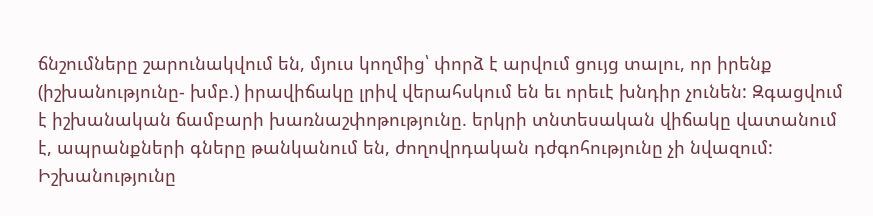ճնշումները շարունակվում են, մյուս կողմից՝ փորձ է արվում ցույց տալու, որ իրենք (իշխանությունը- խմբ.) իրավիճակը լրիվ վերահսկում են եւ որեւէ խնդիր չունեն: Զգացվում է իշխանական ճամբարի խառնաշփոթությունը. երկրի տնտեսական վիճակը վատանում է, ապրանքների գները թանկանում են, ժողովրդական դժգոհությունը չի նվազում: Իշխանությունը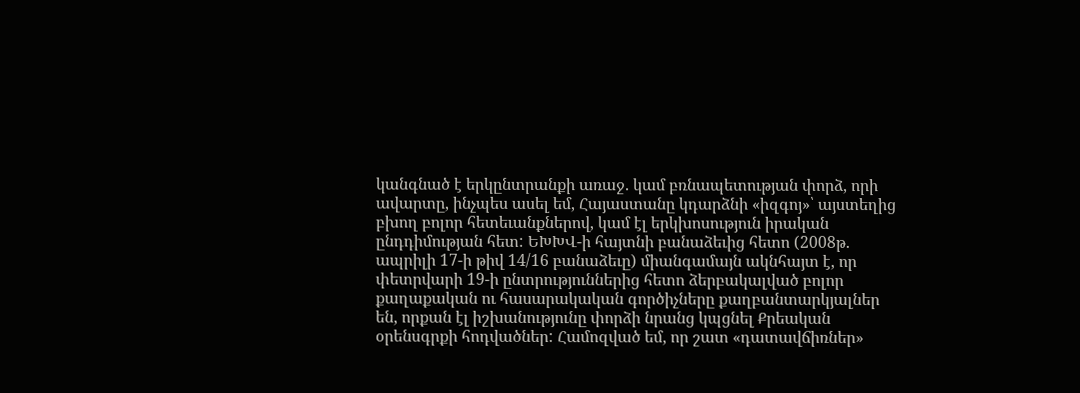կանգնած է երկընտրանքի առաջ. կամ բռնապետության փորձ, որի ավարտը, ինչպես ասել եմ, Հայաստանը կդարձնի «իզգոյ»՝ այստեղից բխող բոլոր հետեւանքներով, կամ էլ երկխոսություն իրական ընդդիմության հետ: ԵԽԽՎ-ի հայտնի բանաձեւից հետո (2008թ. ապրիլի 17-ի թիվ 14/16 բանաձեւը) միանգամայն ակնհայտ է, որ փետրվարի 19-ի ընտրություններից հետո ձերբակալված բոլոր քաղաքական ու հասարակական գործիչները քաղբանտարկյալներ են, որքան էլ իշխանությունը փորձի նրանց կպցնել Քրեական օրենսգրքի հոդվածներ: Համոզված եմ, որ շատ «դատավճիռներ»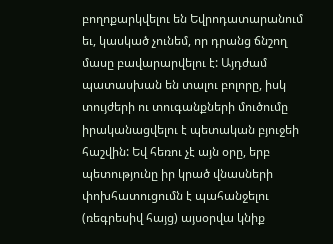բողոքարկվելու են Եվրոդատարանում եւ, կասկած չունեմ, որ դրանց ճնշող մասը բավարարվելու է: Այդժամ պատասխան են տալու բոլորը, իսկ տույժերի ու տուգանքների մուծումը իրականացվելու է պետական բյուջեի հաշվին: Եվ հեռու չէ այն օրը, երբ պետությունը իր կրած վնասների փոխհատուցումն է պահանջելու (ռեգրեսիվ հայց) այսօրվա կնիք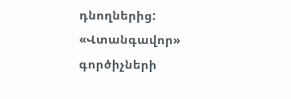դնողներից: «Վտանգավոր» գործիչների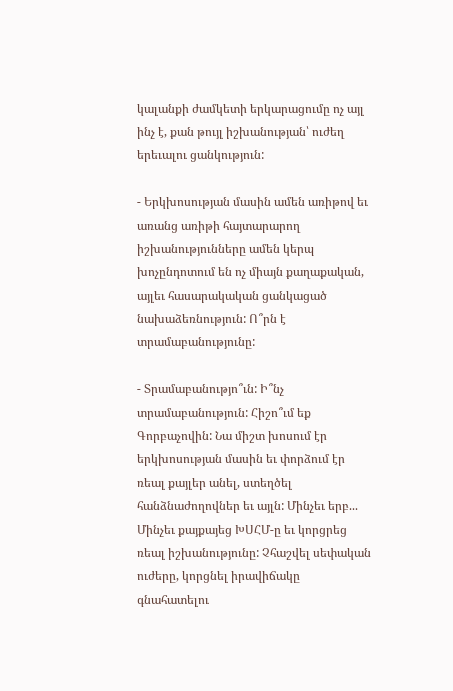կալանքի ժամկետի երկարացումը ոչ այլ ինչ է, քան թույլ իշխանության՝ ուժեղ երեւալու ցանկություն:

- Երկխոսության մասին ամեն առիթով եւ առանց առիթի հայտարարող իշխանությունները ամեն կերպ խոչընդոտում են ոչ միայն քաղաքական, այլեւ հասարակական ցանկացած նախաձեռնություն: Ո՞րն է տրամաբանությունը:

- Տրամաբանությո՞ւն: Ի՞նչ տրամաբանություն: Հիշո՞ւմ եք Գորբաչովին: Նա միշտ խոսում էր երկխոսության մասին եւ փորձում էր ռեալ քայլեր անել, ստեղծել հանձնաժողովներ եւ այլն: Մինչեւ երբ... Մինչեւ քայքայեց ԽՍՀՄ-ը եւ կորցրեց ռեալ իշխանությունը: Չհաշվել սեփական ուժերը, կորցնել իրավիճակը գնահատելու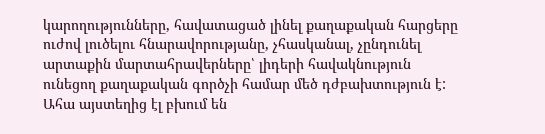կարողությունները, հավատացած լինել քաղաքական հարցերը ուժով լուծելու հնարավորությանը, չհասկանալ, չընդունել արտաքին մարտահրավերները՝ լիդերի հավակնություն ունեցող քաղաքական գործչի համար մեծ դժբախտություն է: Ահա այստեղից էլ բխում են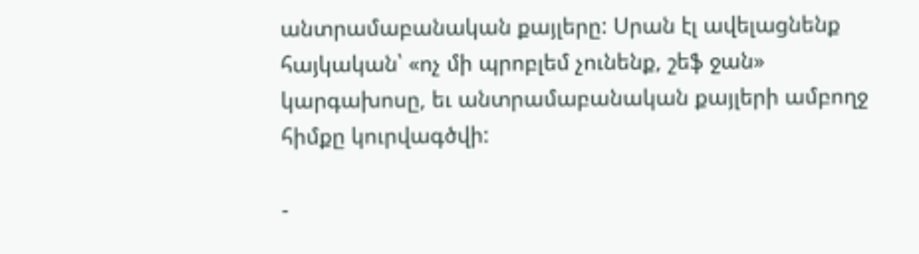անտրամաբանական քայլերը: Սրան էլ ավելացնենք հայկական՝ «ոչ մի պրոբլեմ չունենք, շեֆ ջան» կարգախոսը, եւ անտրամաբանական քայլերի ամբողջ հիմքը կուրվագծվի:

-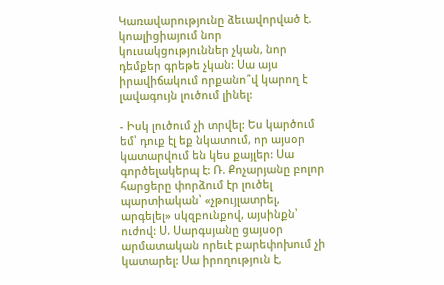Կառավարությունը ձեւավորված է. կոալիցիայում նոր կուսակցություններ չկան, նոր դեմքեր գրեթե չկան: Սա այս իրավիճակում որքանո՞վ կարող է լավագույն լուծում լինել:

- Իսկ լուծում չի տրվել: Ես կարծում եմ՝ դուք էլ եք նկատում, որ այսօր կատարվում են կես քայլեր: Սա գործելակերպ է: Ռ. Քոչարյանը բոլոր հարցերը փորձում էր լուծել պարտիական՝ «չթույլատրել, արգելել» սկզբունքով, այսինքն՝ ուժով: Ս. Սարգսյանը ցայսօր արմատական որեւէ բարեփոխում չի կատարել: Սա իրողություն է,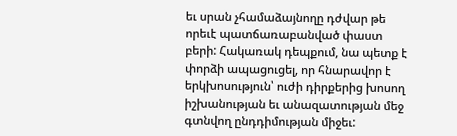եւ սրան չհամաձայնողը դժվար թե որեւէ պատճառաբանված փաստ բերի: Հակառակ դեպքում, նա պետք է փորձի ապացուցել, որ հնարավոր է երկխոսություն՝ ուժի դիրքերից խոսող իշխանության եւ անազատության մեջ գտնվող ընդդիմության միջեւ: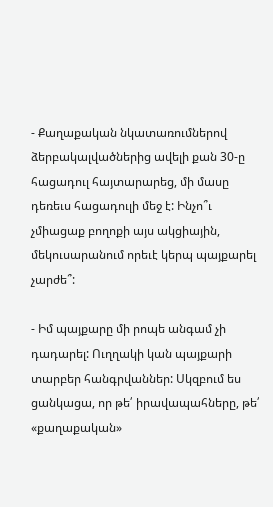- Քաղաքական նկատառումներով ձերբակալվածներից ավելի քան 30-ը հացադուլ հայտարարեց, մի մասը դեռեւս հացադուլի մեջ է: Ինչո՞ւ չմիացաք բողոքի այս ակցիային, մեկուսարանում որեւէ կերպ պայքարել չարժե՞:

- Իմ պայքարը մի րոպե անգամ չի դադարել: Ուղղակի կան պայքարի տարբեր հանգրվաններ: Սկզբում ես ցանկացա, որ թե՛ իրավապահները, թե՛ «քաղաքական»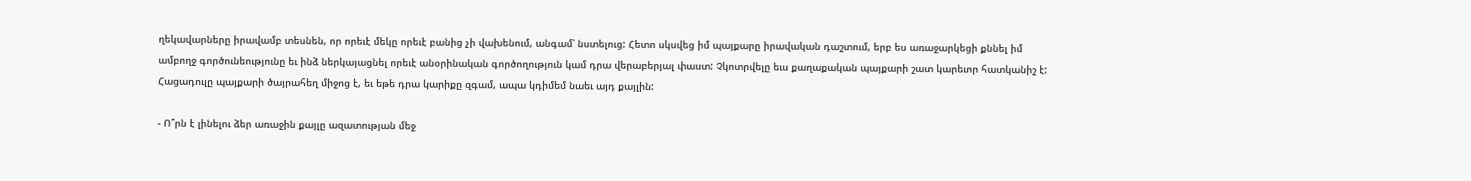ղեկավարները իրավամբ տեսնեն, որ որեւէ մեկը որեւէ բանից չի վախենում, անգամ՝ նստելուց: Հետո սկսվեց իմ պայքարը իրավական դաշտում, երբ ես առաջարկեցի քննել իմ ամբողջ գործունեությունը եւ ինձ ներկայացնել որեւէ անօրինական գործողություն կամ դրա վերաբերյալ փաստ: Չկոտրվելը եւս քաղաքական պայքարի շատ կարեւոր հատկանիշ է: Հացադուլը պայքարի ծայրահեղ միջոց է, եւ եթե դրա կարիքը զգամ, ապա կդիմեմ նաեւ այդ քայլին:

- Ո՞րն է լինելու ձեր առաջին քայլը ազատության մեջ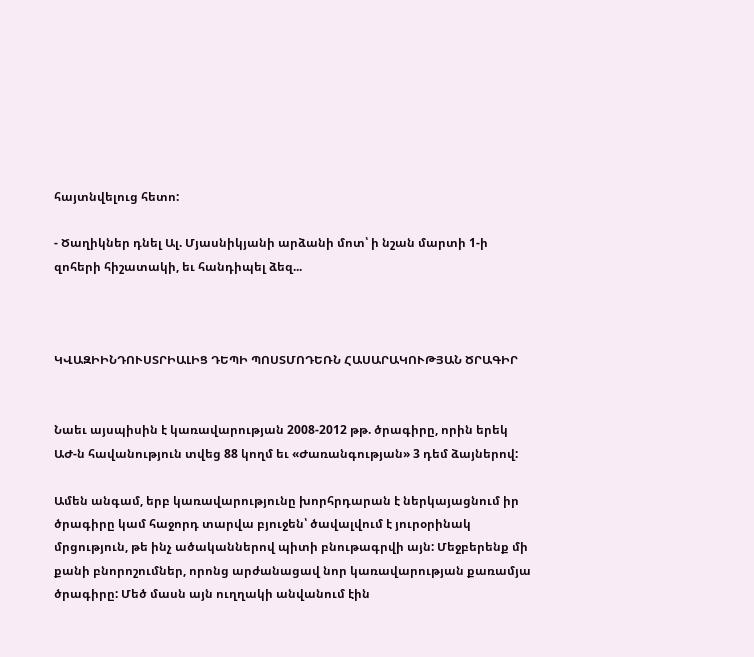հայտնվելուց հետո:

- Ծաղիկներ դնել Ալ. Մյասնիկյանի արձանի մոտ՝ ի նշան մարտի 1-ի զոհերի հիշատակի, եւ հանդիպել ձեզ...



ԿՎԱԶԻԻՆԴՈՒՍՏՐԻԱԼԻՑ ԴԵՊԻ ՊՈՍՏՄՈԴԵՌՆ ՀԱՍԱՐԱԿՈՒԹՅԱՆ ԾՐԱԳԻՐ


Նաեւ այսպիսին է կառավարության 2008-2012 թթ. ծրագիրը, որին երեկ ԱԺ-ն հավանություն տվեց 88 կողմ եւ «Ժառանգության» 3 դեմ ձայներով:

Ամեն անգամ, երբ կառավարությունը խորհրդարան է ներկայացնում իր ծրագիրը կամ հաջորդ տարվա բյուջեն՝ ծավալվում է յուրօրինակ մրցություն, թե ինչ ածականներով պիտի բնութագրվի այն: Մեջբերենք մի քանի բնորոշումներ, որոնց արժանացավ նոր կառավարության քառամյա ծրագիրը: Մեծ մասն այն ուղղակի անվանում էին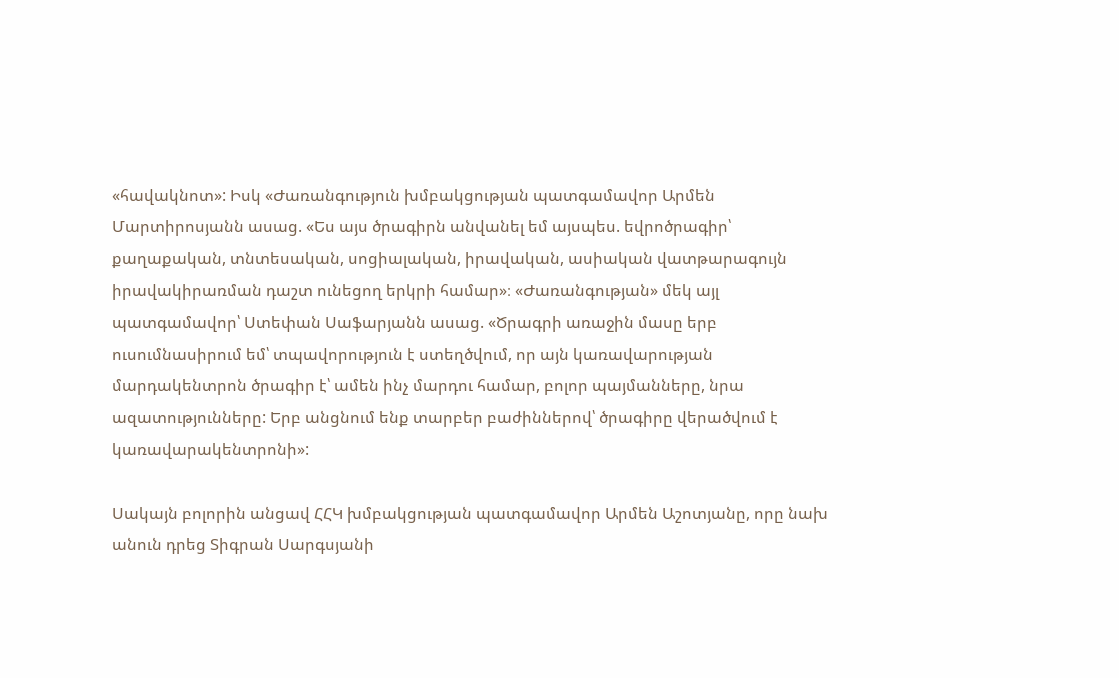«հավակնոտ»: Իսկ «Ժառանգություն խմբակցության պատգամավոր Արմեն Մարտիրոսյանն ասաց. «Ես այս ծրագիրն անվանել եմ այսպես. եվրոծրագիր՝ քաղաքական, տնտեսական, սոցիալական, իրավական, ասիական վատթարագույն իրավակիրառման դաշտ ունեցող երկրի համար»։ «Ժառանգության» մեկ այլ պատգամավոր՝ Ստեփան Սաֆարյանն ասաց. «Ծրագրի առաջին մասը երբ ուսումնասիրում եմ՝ տպավորություն է ստեղծվում, որ այն կառավարության մարդակենտրոն ծրագիր է՝ ամեն ինչ մարդու համար, բոլոր պայմանները, նրա ազատությունները: Երբ անցնում ենք տարբեր բաժիններով՝ ծրագիրը վերածվում է կառավարակենտրոնի»:

Սակայն բոլորին անցավ ՀՀԿ խմբակցության պատգամավոր Արմեն Աշոտյանը, որը նախ անուն դրեց Տիգրան Սարգսյանի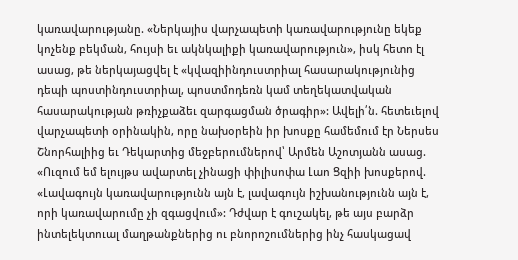կառավարությանը. «Ներկայիս վարչապետի կառավարությունը եկեք կոչենք բեկման, հույսի եւ ակնկալիքի կառավարություն», իսկ հետո էլ ասաց, թե ներկայացվել է «կվազիինդուստրիալ հասարակությունից դեպի պոստինդուստրիալ, պոստմոդեռն կամ տեղեկատվական հասարակության թռիչքաձեւ զարգացման ծրագիր»: Ավելի՛ն. հետեւելով վարչապետի օրինակին, որը նախօրեին իր խոսքը համեմում էր Ներսես Շնորհալիից եւ Դեկարտից մեջբերումներով՝ Արմեն Աշոտյանն ասաց. «Ուզում եմ ելույթս ավարտել չինացի փիլիսոփա Լաո Ցզիի խոսքերով. «Լավագույն կառավարությունն այն է, լավագույն իշխանությունն այն է, որի կառավարումը չի զգացվում»: Դժվար է գուշակել, թե այս բարձր ինտելեկտուալ մաղթանքներից ու բնորոշումներից ինչ հասկացավ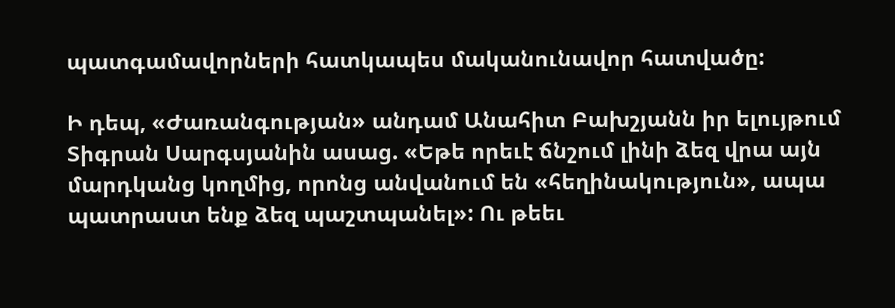պատգամավորների հատկապես մականունավոր հատվածը:

Ի դեպ, «Ժառանգության» անդամ Անահիտ Բախշյանն իր ելույթում Տիգրան Սարգսյանին ասաց. «Եթե որեւէ ճնշում լինի ձեզ վրա այն մարդկանց կողմից, որոնց անվանում են «հեղինակություն», ապա պատրաստ ենք ձեզ պաշտպանել»: Ու թեեւ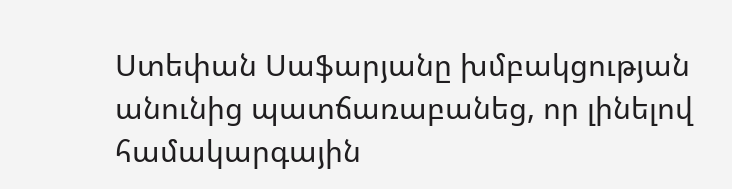Ստեփան Սաֆարյանը խմբակցության անունից պատճառաբանեց, որ լինելով համակարգային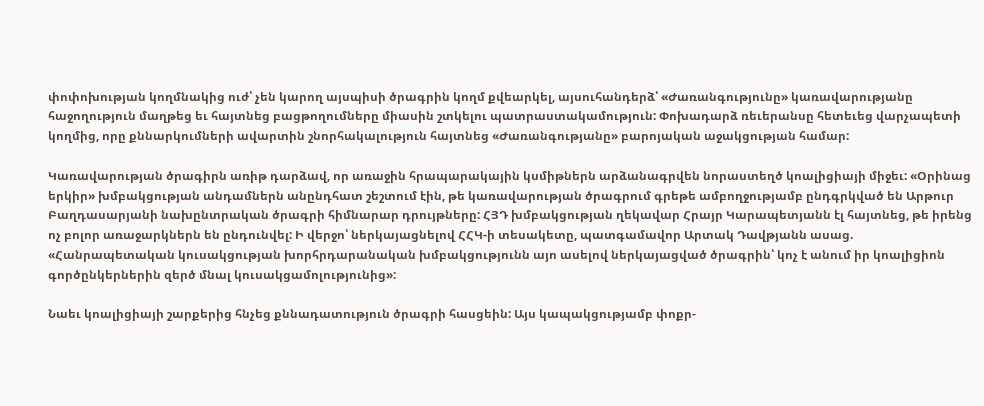փոփոխության կողմնակից ուժ՝ չեն կարող այսպիսի ծրագրին կողմ քվեարկել, այսուհանդերձ՝ «Ժառանգությունը» կառավարությանը հաջողություն մաղթեց եւ հայտնեց բացթողումները միասին շտկելու պատրաստակամություն: Փոխադարձ ռեւերանսը հետեւեց վարչապետի կողմից, որը քննարկումների ավարտին շնորհակալություն հայտնեց «Ժառանգությանը» բարոյական աջակցության համար:

Կառավարության ծրագիրն առիթ դարձավ, որ առաջին հրապարակային կսմիթներն արձանագրվեն նորաստեղծ կոալիցիայի միջեւ: «Օրինաց երկիր» խմբակցության անդամներն անընդհատ շեշտում էին, թե կառավարության ծրագրում գրեթե ամբողջությամբ ընդգրկված են Արթուր Բաղդասարյանի նախընտրական ծրագրի հիմնարար դրույթները: ՀՅԴ խմբակցության ղեկավար Հրայր Կարապետյանն էլ հայտնեց, թե իրենց ոչ բոլոր առաջարկներն են ընդունվել: Ի վերջո՝ ներկայացնելով ՀՀԿ-ի տեսակետը, պատգամավոր Արտակ Դավթյանն ասաց. «Հանրապետական կուսակցության խորհրդարանական խմբակցությունն այո ասելով ներկայացված ծրագրին՝ կոչ է անում իր կոալիցիոն գործընկերներին զերծ մնալ կուսակցամոլությունից»:

Նաեւ կոալիցիայի շարքերից հնչեց քննադատություն ծրագրի հասցեին: Այս կապակցությամբ փոքր-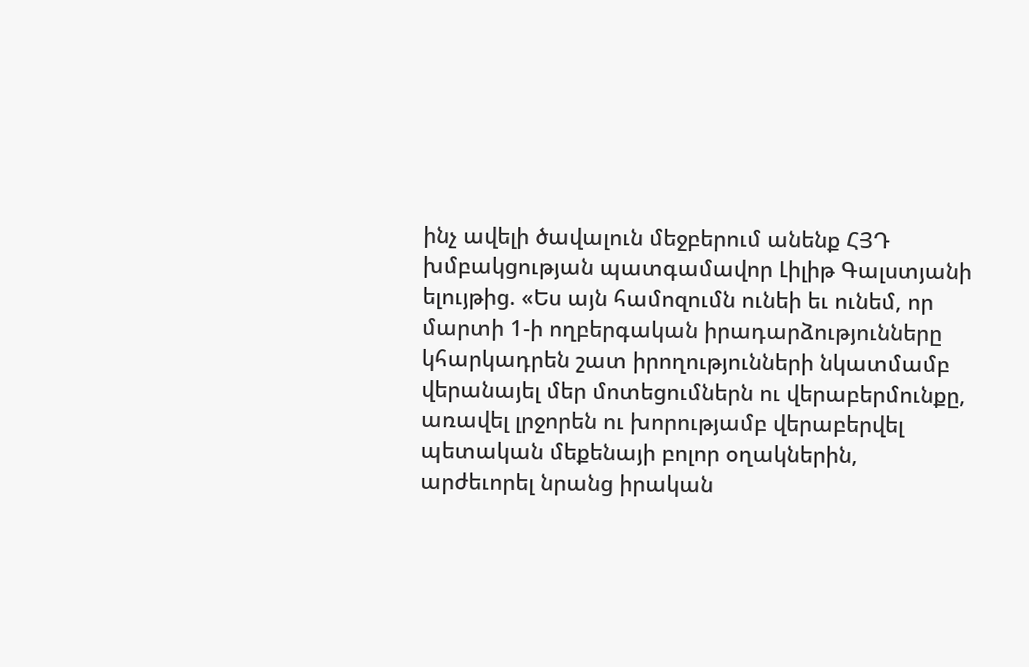ինչ ավելի ծավալուն մեջբերում անենք ՀՅԴ խմբակցության պատգամավոր Լիլիթ Գալստյանի ելույթից. «Ես այն համոզումն ունեի եւ ունեմ, որ մարտի 1-ի ողբերգական իրադարձությունները կհարկադրեն շատ իրողությունների նկատմամբ վերանայել մեր մոտեցումներն ու վերաբերմունքը, առավել լրջորեն ու խորությամբ վերաբերվել պետական մեքենայի բոլոր օղակներին, արժեւորել նրանց իրական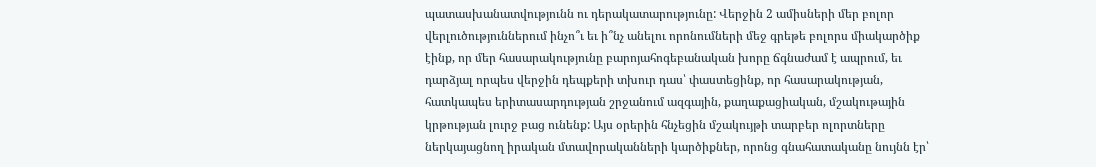պատասխանատվությունն ու դերակատարությունը: Վերջին 2 ամիսների մեր բոլոր վերլուծություններում ինչո՞ւ եւ ի՞նչ անելու որոնումների մեջ գրեթե բոլորս միակարծիք էինք, որ մեր հասարակությունը բարոյահոգեբանական խորը ճգնաժամ է ապրում, եւ դարձյալ որպես վերջին դեպքերի տխուր դաս՝ փաստեցինք, որ հասարակության, հատկապես երիտասարդության շրջանում ազգային, քաղաքացիական, մշակութային կրթության լուրջ բաց ունենք: Այս օրերին հնչեցին մշակույթի տարբեր ոլորտները ներկայացնող իրական մտավորականների կարծիքներ, որոնց գնահատականը նույնն էր՝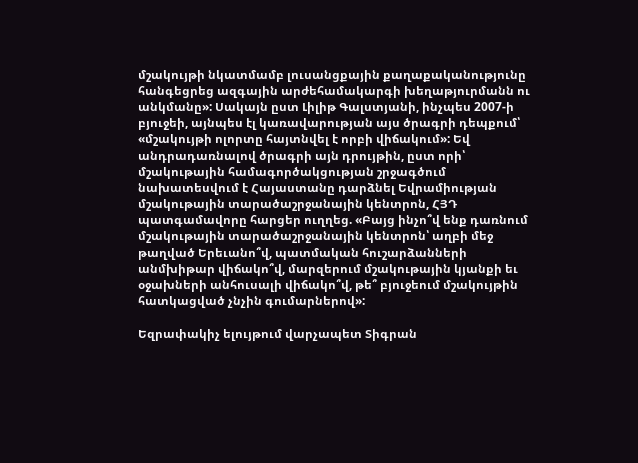մշակույթի նկատմամբ լուսանցքային քաղաքականությունը հանգեցրեց ազգային արժեհամակարգի խեղաթյուրմանն ու անկմանը»: Սակայն ըստ Լիլիթ Գալստյանի, ինչպես 2007-ի բյուջեի, այնպես էլ կառավարության այս ծրագրի դեպքում՝ «մշակույթի ոլորտը հայտնվել է որբի վիճակում»: Եվ անդրադառնալով ծրագրի այն դրույթին, ըստ որի՝ մշակութային համագործակցության շրջագծում նախատեսվում է Հայաստանը դարձնել Եվրամիության մշակութային տարածաշրջանային կենտրոն, ՀՅԴ պատգամավորը հարցեր ուղղեց. «Բայց ինչո՞վ ենք դառնում մշակութային տարածաշրջանային կենտրոն՝ աղբի մեջ թաղված Երեւանո՞վ, պատմական հուշարձանների անմխիթար վիճակո՞վ, մարզերում մշակութային կյանքի եւ օջախների անհուսալի վիճակո՞վ, թե՞ բյուջեում մշակույթին հատկացված չնչին գումարներով»:

Եզրափակիչ ելույթում վարչապետ Տիգրան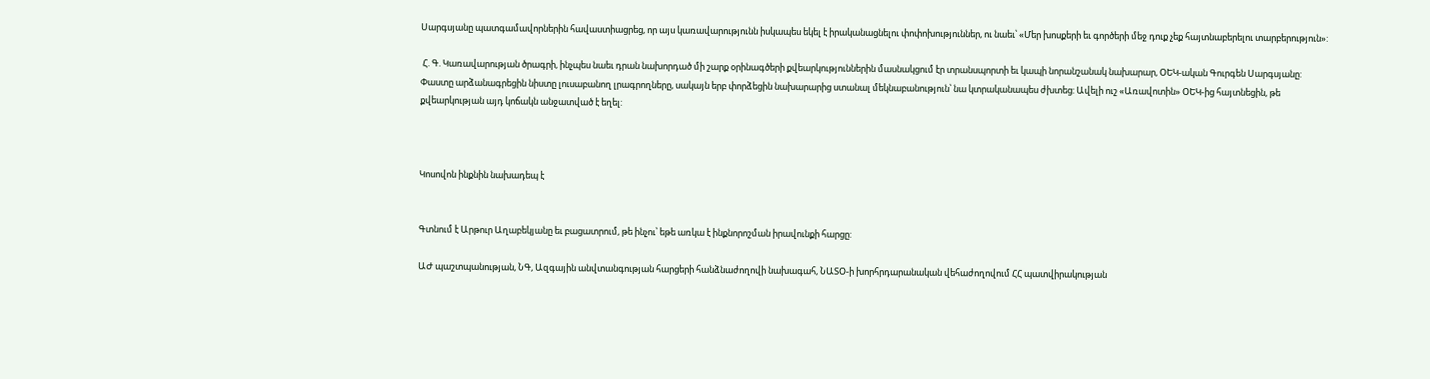Սարգսյանը պատգամավորներին հավաստիացրեց, որ այս կառավարությունն իսկապես եկել է իրականացնելու փոփոխություններ, ու նաեւ՝ «Մեր խոսքերի եւ գործերի մեջ դուք չեք հայտնաբերելու տարբերություն»:

 Հ. Գ. Կառավարության ծրագրի, ինչպես նաեւ դրան նախորդած մի շարք օրինագծերի քվեարկություններին մասնակցում էր տրանսպորտի եւ կապի նորանշանակ նախարար, ՕԵԿ-ական Գուրգեն Սարգսյանը: Փաստը արձանագրեցին նիստը լուսաբանող լրագրողները, սակայն երբ փորձեցին նախարարից ստանալ մեկնաբանություն՝ նա կտրականապես ժխտեց: Ավելի ուշ «Առավոտին» ՕԵԿ-ից հայտնեցին, թե քվեարկության այդ կոճակն անջատված է եղել:



Կոսովոն ինքնին նախադեպ է


Գտնում է Արթուր Աղաբեկյանը եւ բացատրում, թե ինչու՝ եթե առկա է ինքնորոշման իրավունքի հարցը:

ԱԺ պաշտպանության, ՆԳ, Ազգային անվտանգության հարցերի հանձնաժողովի նախագահ, ՆԱՏՕ-ի խորհրդարանական վեհաժողովում ՀՀ պատվիրակության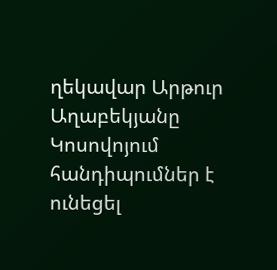ղեկավար Արթուր Աղաբեկյանը Կոսովոյում հանդիպումներ է ունեցել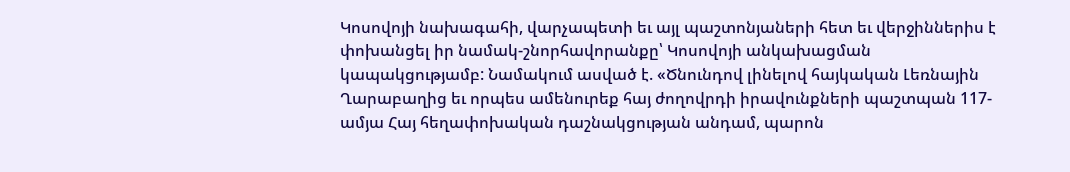Կոսովոյի նախագահի, վարչապետի եւ այլ պաշտոնյաների հետ եւ վերջիններիս է փոխանցել իր նամակ-շնորհավորանքը՝ Կոսովոյի անկախացման կապակցությամբ: Նամակում ասված է. «Ծնունդով լինելով հայկական Լեռնային Ղարաբաղից եւ որպես ամենուրեք հայ ժողովրդի իրավունքների պաշտպան 117-ամյա Հայ հեղափոխական դաշնակցության անդամ, պարոն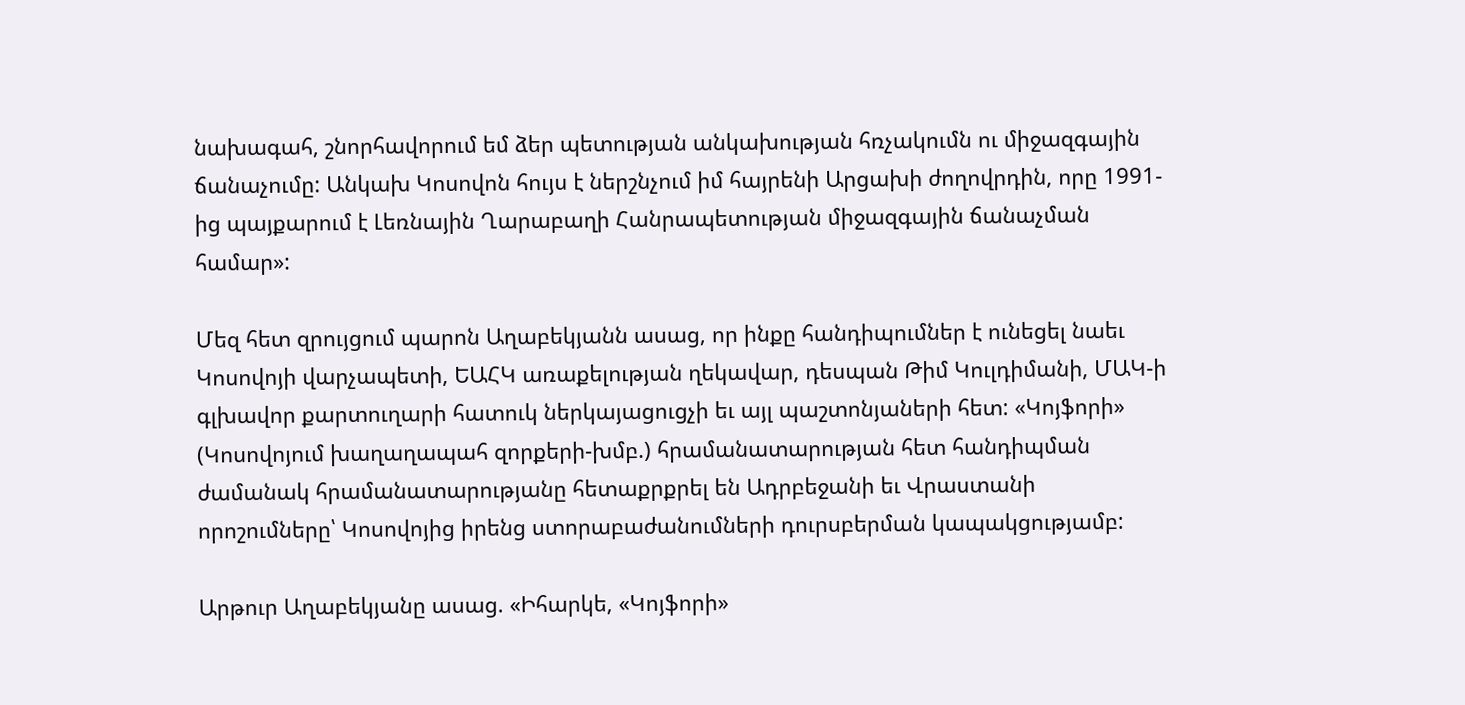նախագահ, շնորհավորում եմ ձեր պետության անկախության հռչակումն ու միջազգային ճանաչումը: Անկախ Կոսովոն հույս է ներշնչում իմ հայրենի Արցախի ժողովրդին, որը 1991-ից պայքարում է Լեռնային Ղարաբաղի Հանրապետության միջազգային ճանաչման համար»:

Մեզ հետ զրույցում պարոն Աղաբեկյանն ասաց, որ ինքը հանդիպումներ է ունեցել նաեւ Կոսովոյի վարչապետի, ԵԱՀԿ առաքելության ղեկավար, դեսպան Թիմ Կուլդիմանի, ՄԱԿ-ի գլխավոր քարտուղարի հատուկ ներկայացուցչի եւ այլ պաշտոնյաների հետ: «Կոյֆորի» (Կոսովոյում խաղաղապահ զորքերի-խմբ.) հրամանատարության հետ հանդիպման ժամանակ հրամանատարությանը հետաքրքրել են Ադրբեջանի եւ Վրաստանի որոշումները՝ Կոսովոյից իրենց ստորաբաժանումների դուրսբերման կապակցությամբ:

Արթուր Աղաբեկյանը ասաց. «Իհարկե, «Կոյֆորի»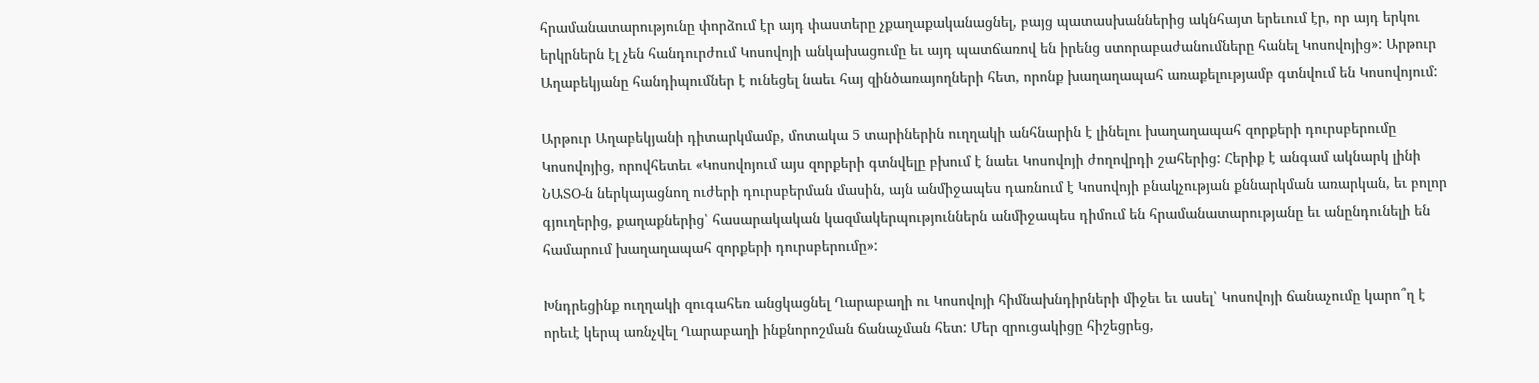հրամանատարությունը փորձում էր այդ փաստերը չքաղաքականացնել, բայց պատասխաններից ակնհայտ երեւում էր, որ այդ երկու երկրներն էլ չեն հանդուրժում Կոսովոյի անկախացումը եւ այդ պատճառով են իրենց ստորաբաժանումները հանել Կոսովոյից»: Արթուր Աղաբեկյանը հանդիպումներ է ունեցել նաեւ հայ զինծառայողների հետ, որոնք խաղաղապահ առաքելությամբ գտնվում են Կոսովոյում:

Արթուր Աղաբեկյանի դիտարկմամբ, մոտակա 5 տարիներին ուղղակի անհնարին է լինելու խաղաղապահ զորքերի դուրսբերումը Կոսովոյից, որովհետեւ «Կոսովոյում այս զորքերի գտնվելը բխում է նաեւ Կոսովոյի ժողովրդի շահերից: Հերիք է անգամ ակնարկ լինի ՆԱՏՕ-ն ներկայացնող ուժերի դուրսբերման մասին, այն անմիջապես դառնում է Կոսովոյի բնակչության քննարկման առարկան, եւ բոլոր գյուղերից, քաղաքներից՝ հասարակական կազմակերպություններն անմիջապես դիմում են հրամանատարությանը եւ անընդունելի են համարում խաղաղապահ զորքերի դուրսբերումը»:

Խնդրեցինք ուղղակի զուգահեռ անցկացնել Ղարաբաղի ու Կոսովոյի հիմնախնդիրների միջեւ եւ ասել՝ Կոսովոյի ճանաչումը կարո՞ղ է որեւէ կերպ առնչվել Ղարաբաղի ինքնորոշման ճանաչման հետ: Մեր զրուցակիցը հիշեցրեց,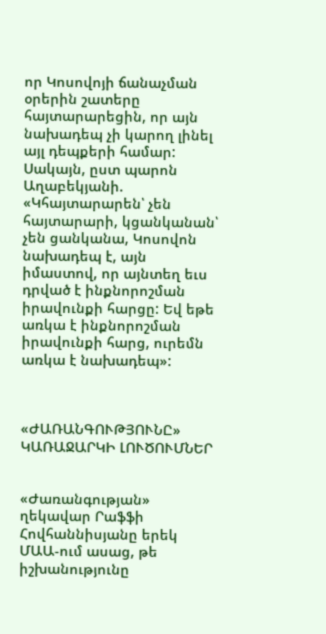որ Կոսովոյի ճանաչման օրերին շատերը հայտարարեցին, որ այն նախադեպ չի կարող լինել այլ դեպքերի համար: Սակայն, ըստ պարոն Աղաբեկյանի. «Կհայտարարեն՝ չեն հայտարարի, կցանկանան՝ չեն ցանկանա, Կոսովոն նախադեպ է, այն իմաստով, որ այնտեղ եւս դրված է ինքնորոշման իրավունքի հարցը: Եվ եթե առկա է ինքնորոշման իրավունքի հարց, ուրեմն առկա է նախադեպ»:



«ԺԱՌԱՆԳՈՒԹՅՈՒՆԸ» ԿԱՌԱՋԱՐԿԻ ԼՈՒԾՈՒՄՆԵՐ


«Ժառանգության» ղեկավար Րաֆֆի Հովհաննիսյանը երեկ ՄԱԱ-ում ասաց, թե իշխանությունը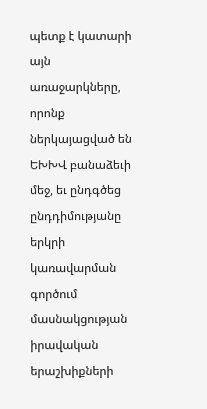պետք է կատարի այն առաջարկները, որոնք ներկայացված են ԵԽԽՎ բանաձեւի մեջ, եւ ընդգծեց ընդդիմությանը երկրի կառավարման գործում մասնակցության իրավական երաշխիքների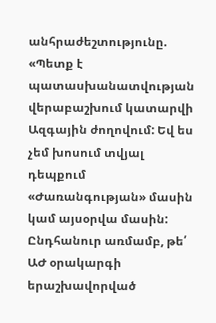անհրաժեշտությունը. «Պետք է պատասխանատվության վերաբաշխում կատարվի Ազգային ժողովում: Եվ ես չեմ խոսում տվյալ դեպքում «Ժառանգության» մասին կամ այսօրվա մասին: Ընդհանուր առմամբ, թե՛ ԱԺ օրակարգի երաշխավորված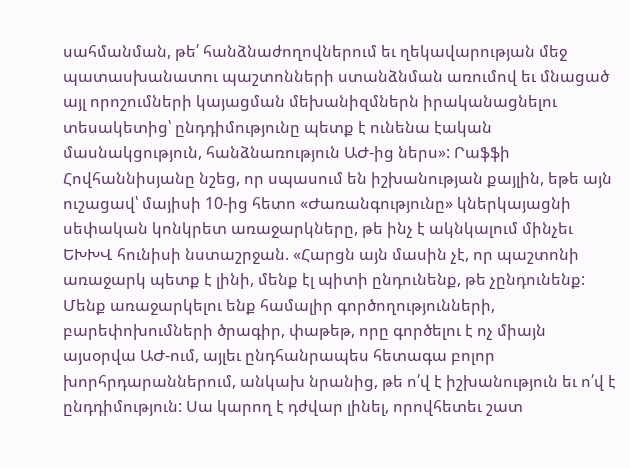սահմանման, թե՛ հանձնաժողովներում եւ ղեկավարության մեջ պատասխանատու պաշտոնների ստանձնման առումով եւ մնացած այլ որոշումների կայացման մեխանիզմներն իրականացնելու տեսակետից՝ ընդդիմությունը պետք է ունենա էական մասնակցություն, հանձնառություն ԱԺ-ից ներս»: Րաֆֆի Հովհաննիսյանը նշեց, որ սպասում են իշխանության քայլին, եթե այն ուշացավ՝ մայիսի 10-ից հետո «Ժառանգությունը» կներկայացնի սեփական կոնկրետ առաջարկները, թե ինչ է ակնկալում մինչեւ ԵԽԽՎ հունիսի նստաշրջան. «Հարցն այն մասին չէ, որ պաշտոնի առաջարկ պետք է լինի, մենք էլ պիտի ընդունենք, թե չընդունենք: Մենք առաջարկելու ենք համալիր գործողությունների, բարեփոխումների ծրագիր, փաթեթ, որը գործելու է ոչ միայն այսօրվա ԱԺ-ում, այլեւ ընդհանրապես հետագա բոլոր խորհրդարաններում, անկախ նրանից, թե ո՛վ է իշխանություն եւ ո՛վ է ընդդիմություն: Սա կարող է դժվար լինել, որովհետեւ շատ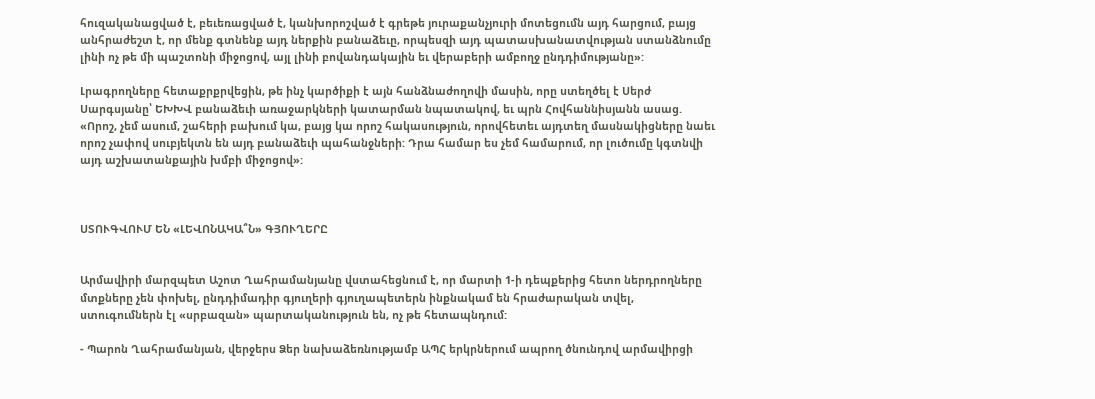հուզականացված է, բեւեռացված է, կանխորոշված է գրեթե յուրաքանչյուրի մոտեցումն այդ հարցում, բայց անհրաժեշտ է, որ մենք գտնենք այդ ներքին բանաձեւը, որպեսզի այդ պատասխանատվության ստանձնումը լինի ոչ թե մի պաշտոնի միջոցով, այլ լինի բովանդակային եւ վերաբերի ամբողջ ընդդիմությանը»:

Լրագրողները հետաքրքրվեցին, թե ինչ կարծիքի է այն հանձնաժողովի մասին, որը ստեղծել է Սերժ Սարգսյանը՝ ԵԽԽՎ բանաձեւի առաջարկների կատարման նպատակով, եւ պրն Հովհաննիսյանն ասաց. «Որոշ, չեմ ասում, շահերի բախում կա, բայց կա որոշ հակասություն, որովհետեւ այդտեղ մասնակիցները նաեւ որոշ չափով սուբյեկտն են այդ բանաձեւի պահանջների: Դրա համար ես չեմ համարում, որ լուծումը կգտնվի այդ աշխատանքային խմբի միջոցով»:



ՍՏՈՒԳՎՈՒՄ ԵՆ «ԼԵՎՈՆԱԿԱ՞Ն» ԳՅՈՒՂԵՐԸ


Արմավիրի մարզպետ Աշոտ Ղահրամանյանը վստահեցնում է, որ մարտի 1-ի դեպքերից հետո ներդրողները մտքները չեն փոխել, ընդդիմադիր գյուղերի գյուղապետերն ինքնակամ են հրաժարական տվել, ստուգումներն էլ «սրբազան» պարտականություն են, ոչ թե հետապնդում:

- Պարոն Ղահրամանյան, վերջերս Ձեր նախաձեռնությամբ ԱՊՀ երկրներում ապրող ծնունդով արմավիրցի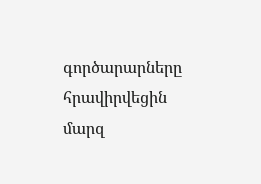գործարարները հրավիրվեցին մարզ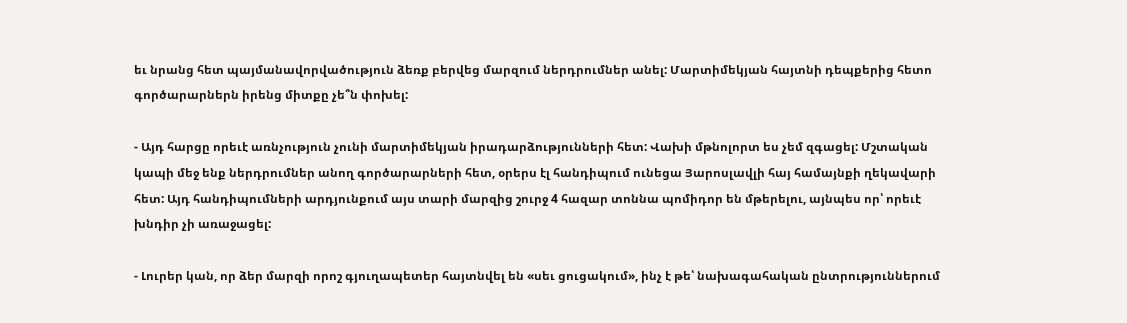եւ նրանց հետ պայմանավորվածություն ձեռք բերվեց մարզում ներդրումներ անել: Մարտիմեկյան հայտնի դեպքերից հետո գործարարներն իրենց միտքը չե՞ն փոխել:

- Այդ հարցը որեւէ առնչություն չունի մարտիմեկյան իրադարձությունների հետ: Վախի մթնոլորտ ես չեմ զգացել: Մշտական կապի մեջ ենք ներդրումներ անող գործարարների հետ, օրերս էլ հանդիպում ունեցա Յարոսլավլի հայ համայնքի ղեկավարի հետ: Այդ հանդիպումների արդյունքում այս տարի մարզից շուրջ 4 հազար տոննա պոմիդոր են մթերելու, այնպես որ՝ որեւէ խնդիր չի առաջացել:

- Լուրեր կան, որ ձեր մարզի որոշ գյուղապետեր հայտնվել են «սեւ ցուցակում», ինչ է թե՝ նախագահական ընտրություններում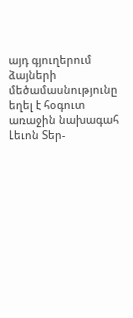այդ գյուղերում ձայների մեծամասնությունը եղել է հօգուտ առաջին նախագահ Լեւոն Տեր-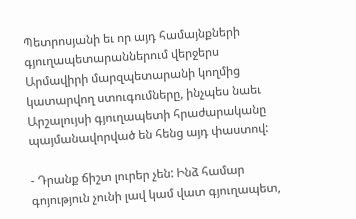Պետրոսյանի եւ որ այդ համայնքների գյուղապետարաններում վերջերս Արմավիրի մարզպետարանի կողմից կատարվող ստուգումները, ինչպես նաեւ Արշալույսի գյուղապետի հրաժարականը պայմանավորված են հենց այդ փաստով:

- Դրանք ճիշտ լուրեր չեն: Ինձ համար գոյություն չունի լավ կամ վատ գյուղապետ,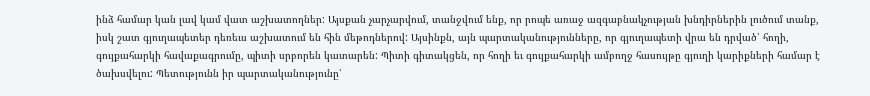ինձ համար կան լավ կամ վատ աշխատողներ: Այսքան չարչարվում, տանջվում ենք, որ րոպե առաջ ազգաբնակչության խնդիրներին լուծում տանք, իսկ շատ գյուղապետեր դեռեւս աշխատում են հին մեթոդներով: Այսինքն, այն պարտականությունները, որ գյուղապետի վրա են դրված՝ հողի, գույքահարկի հավաքագրումը, պիտի սրբորեն կատարեն: Պիտի գիտակցեն, որ հողի եւ գույքահարկի ամբողջ հասույթը գյուղի կարիքների համար է ծախսվելու: Պետությունն իր պարտականությունը՝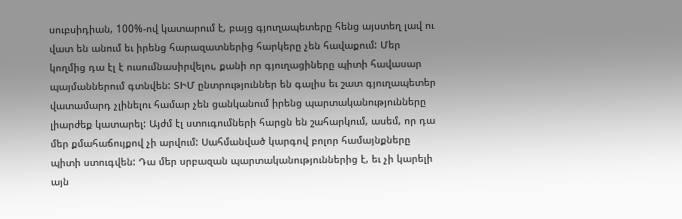սուբսիդիան, 100%-ով կատարում է, բայց գյուղապետերը հենց այստեղ լավ ու վատ են անում եւ իրենց հարազատներից հարկերը չեն հավաքում: Մեր կողմից դա էլ է ուսումնասիրվելու, քանի որ գյուղացիները պիտի հավասար պայմաններում գտնվեն: ՏԻՄ ընտրություններ են գալիս եւ շատ գյուղապետեր վատամարդ չլինելու համար չեն ցանկանում իրենց պարտականությունները լիարժեք կատարել: Այժմ էլ ստուգումների հարցն են շահարկում, ասեմ, որ դա մեր քմահաճույքով չի արվում: Սահմանված կարգով բոլոր համայնքները պիտի ստուգվեն: Դա մեր սրբազան պարտականություններից է, եւ չի կարելի այն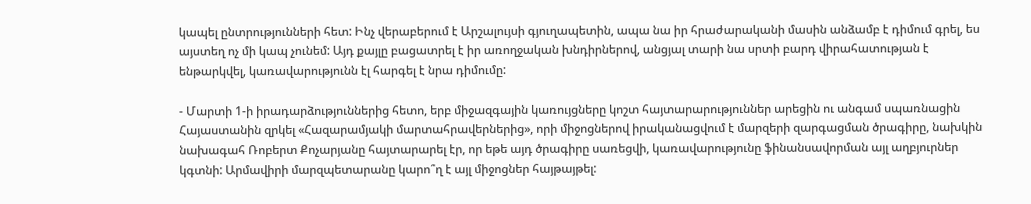կապել ընտրությունների հետ: Ինչ վերաբերում է Արշալույսի գյուղապետին, ապա նա իր հրաժարականի մասին անձամբ է դիմում գրել, ես այստեղ ոչ մի կապ չունեմ: Այդ քայլը բացատրել է իր առողջական խնդիրներով, անցյալ տարի նա սրտի բարդ վիրահատության է ենթարկվել, կառավարությունն էլ հարգել է նրա դիմումը:

- Մարտի 1-ի իրադարձություններից հետո, երբ միջազգային կառույցները կոշտ հայտարարություններ արեցին ու անգամ սպառնացին Հայաստանին զրկել «Հազարամյակի մարտահրավերներից», որի միջոցներով իրականացվում է մարզերի զարգացման ծրագիրը, նախկին նախագահ Ռոբերտ Քոչարյանը հայտարարել էր, որ եթե այդ ծրագիրը սառեցվի, կառավարությունը ֆինանսավորման այլ աղբյուրներ կգտնի: Արմավիրի մարզպետարանը կարո՞ղ է այլ միջոցներ հայթայթել: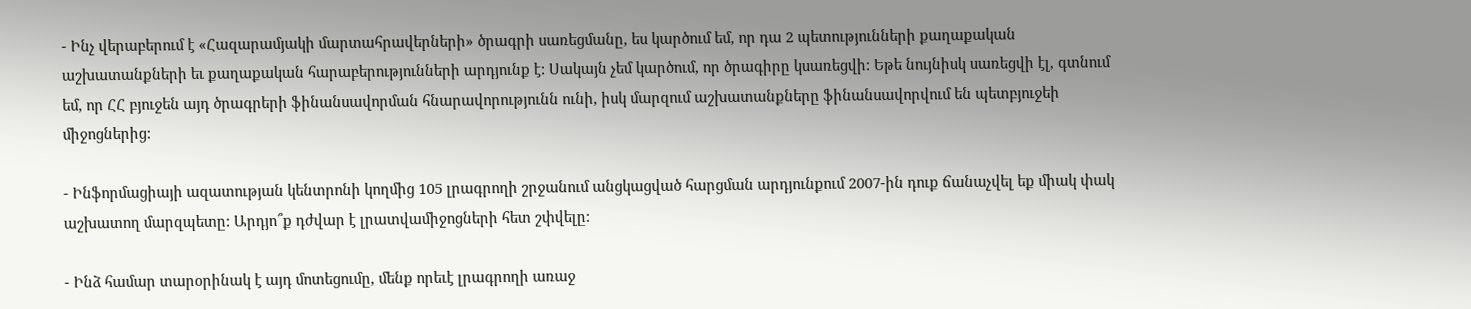- Ինչ վերաբերում է «Հազարամյակի մարտահրավերների» ծրագրի սառեցմանը, ես կարծում եմ, որ դա 2 պետությունների քաղաքական աշխատանքների եւ քաղաքական հարաբերությունների արդյունք է: Սակայն չեմ կարծում, որ ծրագիրը կսառեցվի: Եթե նույնիսկ սառեցվի էլ, գտնում եմ, որ ՀՀ բյուջեն այդ ծրագրերի ֆինանսավորման հնարավորությունն ունի, իսկ մարզում աշխատանքները ֆինանսավորվում են պետբյուջեի միջոցներից:

- Ինֆորմացիայի ազատության կենտրոնի կողմից 105 լրագրողի շրջանում անցկացված հարցման արդյունքում 2007-ին դուք ճանաչվել եք միակ փակ աշխատող մարզպետը: Արդյո՞ք դժվար է լրատվամիջոցների հետ շփվելը:

- Ինձ համար տարօրինակ է այդ մոտեցումը, մենք որեւէ լրագրողի առաջ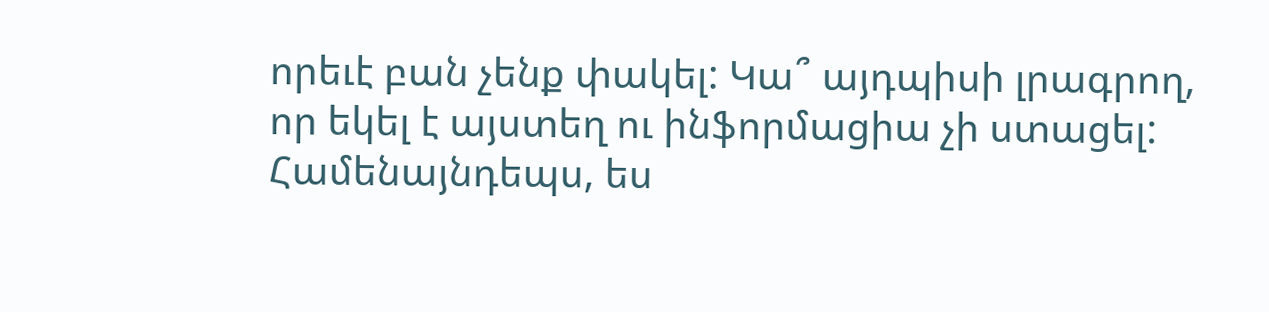որեւէ բան չենք փակել: Կա՞ այդպիսի լրագրող, որ եկել է այստեղ ու ինֆորմացիա չի ստացել: Համենայնդեպս, ես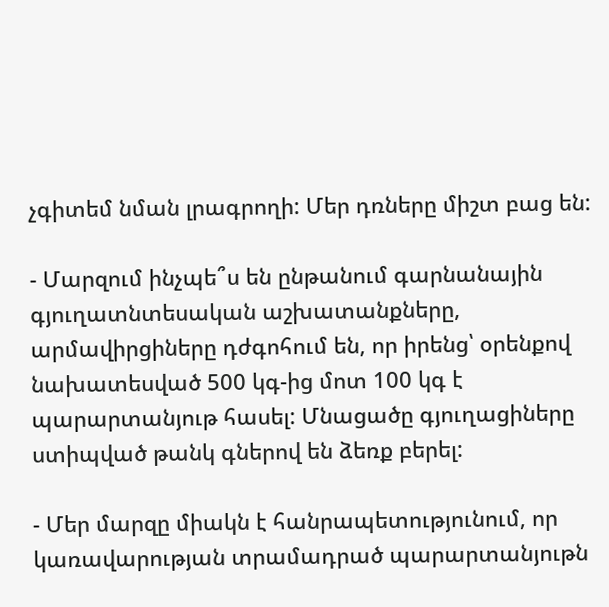չգիտեմ նման լրագրողի: Մեր դռները միշտ բաց են:

- Մարզում ինչպե՞ս են ընթանում գարնանային գյուղատնտեսական աշխատանքները, արմավիրցիները դժգոհում են, որ իրենց՝ օրենքով նախատեսված 500 կգ-ից մոտ 100 կգ է պարարտանյութ հասել: Մնացածը գյուղացիները ստիպված թանկ գներով են ձեռք բերել:

- Մեր մարզը միակն է հանրապետությունում, որ կառավարության տրամադրած պարարտանյութն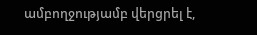ամբողջությամբ վերցրել է,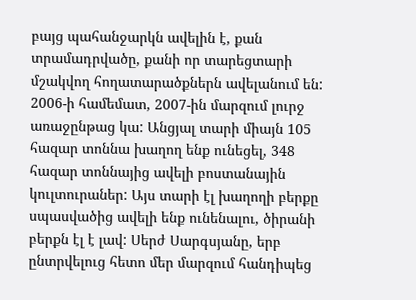բայց պահանջարկն ավելին է, քան տրամադրվածը, քանի որ տարեցտարի մշակվող հողատարածքներն ավելանում են: 2006-ի համեմատ, 2007-ին մարզում լուրջ առաջընթաց կա: Անցյալ տարի միայն 105 հազար տոննա խաղող ենք ունեցել, 348 հազար տոննայից ավելի բոստանային կուլտուրաներ: Այս տարի էլ խաղողի բերքը սպասվածից ավելի ենք ունենալու, ծիրանի բերքն էլ է լավ: Սերժ Սարգսյանը, երբ ընտրվելուց հետո մեր մարզում հանդիպեց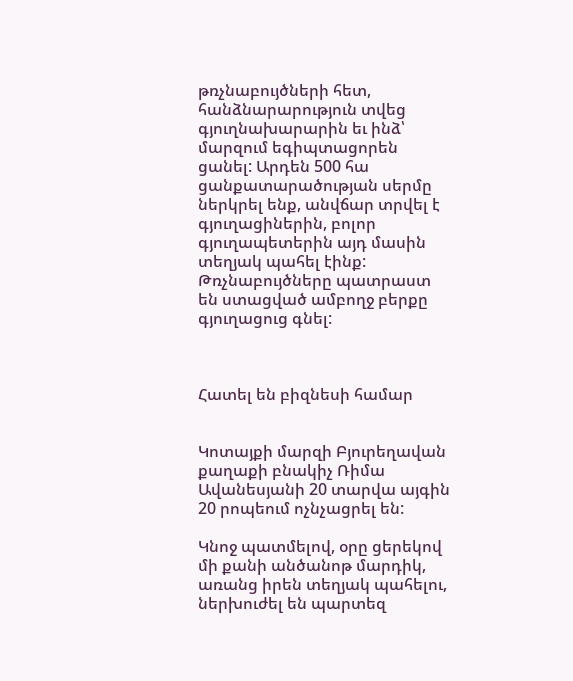թռչնաբույծների հետ, հանձնարարություն տվեց գյուղնախարարին եւ ինձ՝ մարզում եգիպտացորեն ցանել: Արդեն 500 հա ցանքատարածության սերմը ներկրել ենք, անվճար տրվել է գյուղացիներին, բոլոր գյուղապետերին այդ մասին տեղյակ պահել էինք: Թռչնաբույծները պատրաստ են ստացված ամբողջ բերքը գյուղացուց գնել:



Հատել են բիզնեսի համար


Կոտայքի մարզի Բյուրեղավան քաղաքի բնակիչ Ռիմա Ավանեսյանի 20 տարվա այգին 20 րոպեում ոչնչացրել են:

Կնոջ պատմելով, օրը ցերեկով մի քանի անծանոթ մարդիկ, առանց իրեն տեղյակ պահելու, ներխուժել են պարտեզ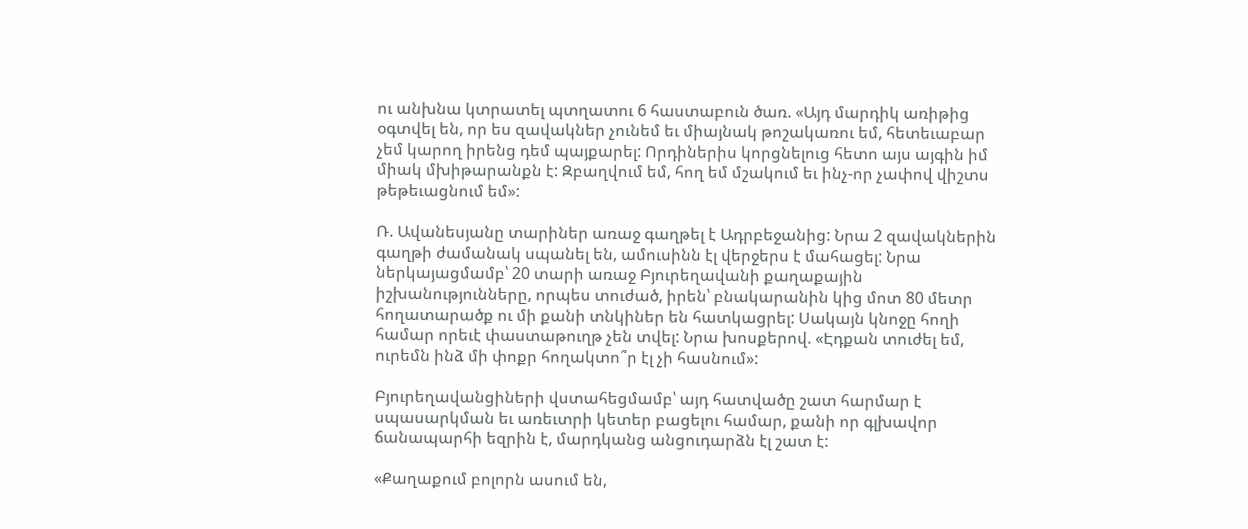ու անխնա կտրատել պտղատու 6 հաստաբուն ծառ. «Այդ մարդիկ առիթից օգտվել են, որ ես զավակներ չունեմ եւ միայնակ թոշակառու եմ, հետեւաբար չեմ կարող իրենց դեմ պայքարել: Որդիներիս կորցնելուց հետո այս այգին իմ միակ մխիթարանքն է: Զբաղվում եմ, հող եմ մշակում եւ ինչ-որ չափով վիշտս թեթեւացնում եմ»:

Ռ. Ավանեսյանը տարիներ առաջ գաղթել է Ադրբեջանից: Նրա 2 զավակներին գաղթի ժամանակ սպանել են, ամուսինն էլ վերջերս է մահացել: Նրա ներկայացմամբ՝ 20 տարի առաջ Բյուրեղավանի քաղաքային իշխանությունները, որպես տուժած, իրեն՝ բնակարանին կից մոտ 80 մետր հողատարածք ու մի քանի տնկիներ են հատկացրել: Սակայն կնոջը հողի համար որեւէ փաստաթուղթ չեն տվել: Նրա խոսքերով. «Էդքան տուժել եմ, ուրեմն ինձ մի փոքր հողակտո՞ր էլ չի հասնում»:

Բյուրեղավանցիների վստահեցմամբ՝ այդ հատվածը շատ հարմար է սպասարկման եւ առեւտրի կետեր բացելու համար, քանի որ գլխավոր ճանապարհի եզրին է, մարդկանց անցուդարձն էլ շատ է:

«Քաղաքում բոլորն ասում են,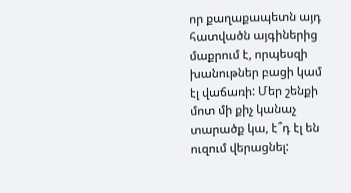որ քաղաքապետն այդ հատվածն այգիներից մաքրում է, որպեսզի խանութներ բացի կամ էլ վաճառի: Մեր շենքի մոտ մի քիչ կանաչ տարածք կա, է՞դ էլ են ուզում վերացնել: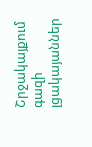Շրջակայքում գազի լցակայաններ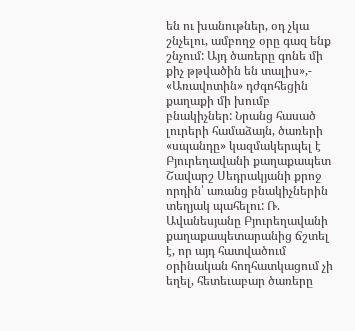են ու խանութներ, օդ չկա շնչելու, ամբողջ օրը գազ ենք շնչում: Այդ ծառերը գոնե մի քիչ թթվածին են տալիս»,- «Առավոտին» դժգոհեցին քաղաքի մի խումբ բնակիչներ: Նրանց հասած լուրերի համաձայն, ծառերի «սպանդը» կազմակերպել է Բյուրեղավանի քաղաքապետ Շավարշ Սեդրակյանի քրոջ որդին՝ առանց բնակիչներին տեղյակ պահելու: Ռ. Ավանեսյանը Բյուրեղավանի քաղաքապետարանից ճշտել է, որ այդ հատվածում օրինական հողհատկացում չի եղել, հետեւաբար ծառերը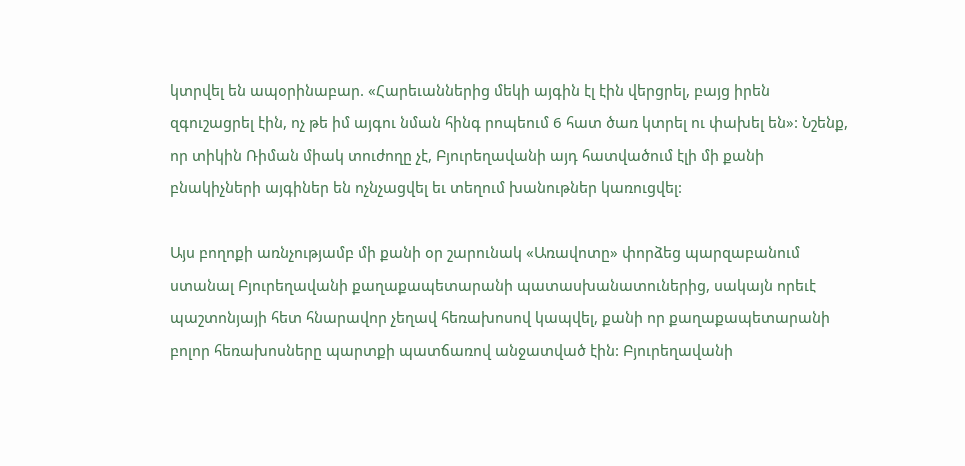կտրվել են ապօրինաբար. «Հարեւաններից մեկի այգին էլ էին վերցրել, բայց իրեն զգուշացրել էին, ոչ թե իմ այգու նման հինգ րոպեում 6 հատ ծառ կտրել ու փախել են»: Նշենք, որ տիկին Ռիման միակ տուժողը չէ, Բյուրեղավանի այդ հատվածում էլի մի քանի բնակիչների այգիներ են ոչնչացվել եւ տեղում խանութներ կառուցվել:

Այս բողոքի առնչությամբ մի քանի օր շարունակ «Առավոտը» փորձեց պարզաբանում ստանալ Բյուրեղավանի քաղաքապետարանի պատասխանատուներից, սակայն որեւէ պաշտոնյայի հետ հնարավոր չեղավ հեռախոսով կապվել, քանի որ քաղաքապետարանի բոլոր հեռախոսները պարտքի պատճառով անջատված էին: Բյուրեղավանի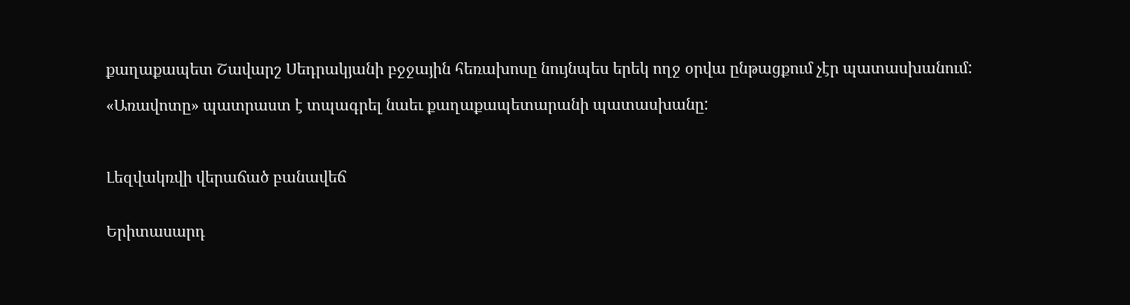քաղաքապետ Շավարշ Սեդրակյանի բջջային հեռախոսը նույնպես երեկ ողջ օրվա ընթացքում չէր պատասխանում:

«Առավոտը» պատրաստ է տպագրել նաեւ քաղաքապետարանի պատասխանը:



Լեզվակռվի վերաճած բանավեճ


Երիտասարդ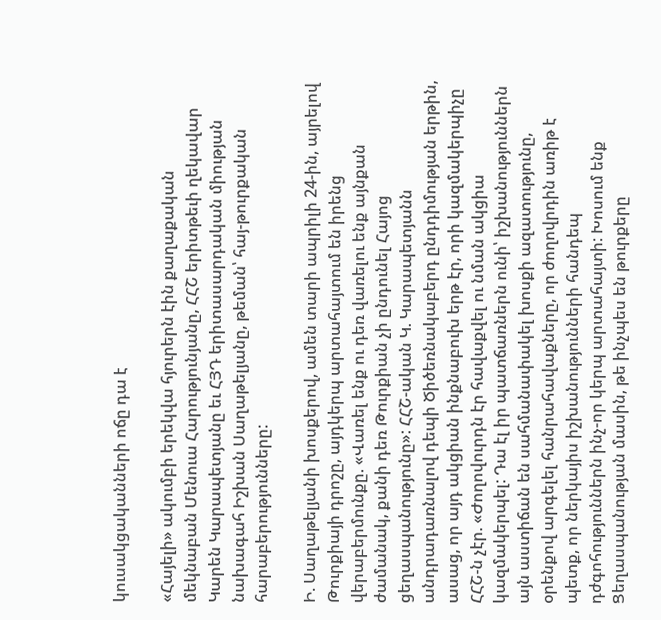կուսակցականների ոճը դա է

«Հայելի» ակումբի երեկվա հյուրերն էին քաղաքական մեկնաբան Մենուա Հարությունյանը, ՀՀՇ երիտթեւի ղեկավար Կարեն Կարապետյանը եւ ՀՅԴ երիտասարդական միության նախագահ Իշխան Սաղաթելյանը, թեման՝ հայ-թուրքական հարաբերությունները:

Ի. Սաղաթելյանի խոսքերով, ամեն տարի ապրիլի 24-ին, այրելով Թուրքիայի դրոշը, այդկերպ արտահայտում են իրենց վերաբերմունքը. «Վառել ենք ու դեռ վառելու ենք այնքան ժամանակ, քանի դեռ Թուրքիան չի ընդունել Հայոց ցեղասպանությունը»: ՀՀՇ-ական Կ. Կարապետյանն անդրադառնալով դեպի Ծիծեռնակաբերդ ընդդիմության երթին, ասաց, որ այդ ակցիան ինքնաբուխ երթ էր, որի կազմակերպիչը ՀՀՇ-ն չէր. «Ժողովուրդն էր հավաքվել ու նման ակցիա կազմակերպել: Դա էլ իր պատճառներն ունի՝ իշխանություններն այն աստիճան են սահմանափակել խոսքի ազատությունը, օրենքով արգելել հանրահավաքները, որ ժողովրդին առիթ է պետք, որ ներկայիս իշխանությունների հանդեպ դժգոհություններն ինչ-որ կերպ արտահայտի: Խոսում ենք Ցեղասպանության մասին, թե ինչպես են թուրքերը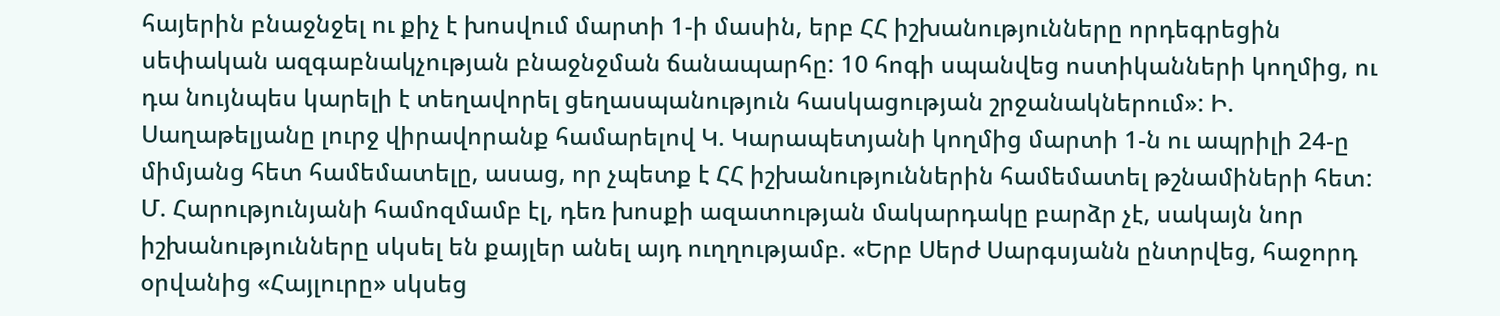հայերին բնաջնջել ու քիչ է խոսվում մարտի 1-ի մասին, երբ ՀՀ իշխանությունները որդեգրեցին սեփական ազգաբնակչության բնաջնջման ճանապարհը: 10 հոգի սպանվեց ոստիկանների կողմից, ու դա նույնպես կարելի է տեղավորել ցեղասպանություն հասկացության շրջանակներում»: Ի. Սաղաթելյանը լուրջ վիրավորանք համարելով Կ. Կարապետյանի կողմից մարտի 1-ն ու ապրիլի 24-ը միմյանց հետ համեմատելը, ասաց, որ չպետք է ՀՀ իշխանություններին համեմատել թշնամիների հետ: Մ. Հարությունյանի համոզմամբ էլ, դեռ խոսքի ազատության մակարդակը բարձր չէ, սակայն նոր իշխանությունները սկսել են քայլեր անել այդ ուղղությամբ. «Երբ Սերժ Սարգսյանն ընտրվեց, հաջորդ օրվանից «Հայլուրը» սկսեց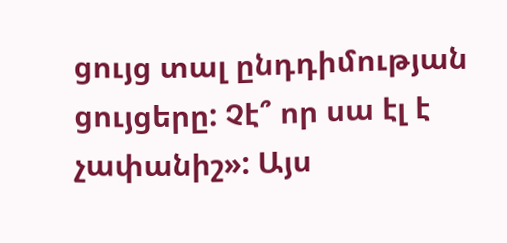ցույց տալ ընդդիմության ցույցերը: Չէ՞ որ սա էլ է չափանիշ»: Այս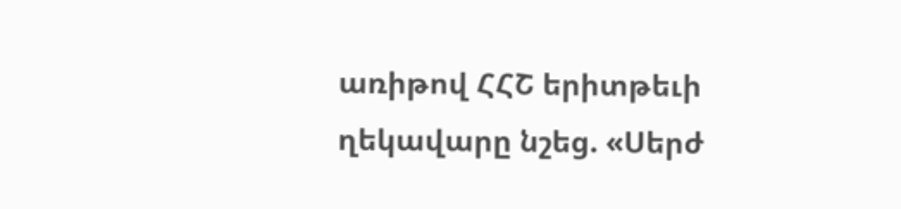առիթով ՀՀՇ երիտթեւի ղեկավարը նշեց. «Սերժ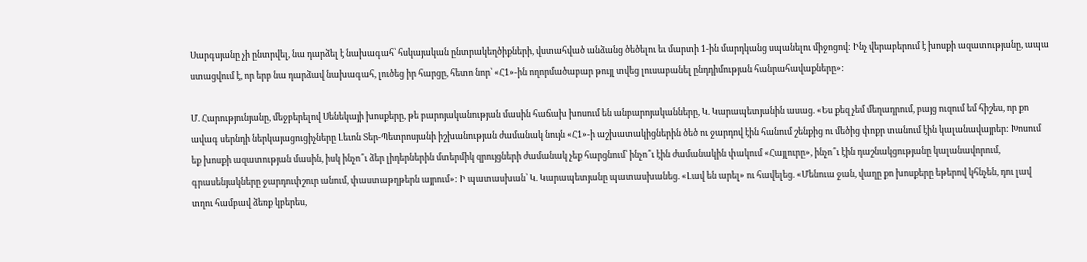Սարգսյանը չի ընտրվել, նա դարձել է նախագահ՝ հսկայական ընտրակեղծիքների, վստահված անձանց ծեծելու եւ մարտի 1-ին մարդկանց սպանելու միջոցով: Ինչ վերաբերում է խոսքի ազատությանը, ապա ստացվում է, որ երբ նա դարձավ նախագահ, լուծեց իր հարցը, հետո նոր՝ «Հ1»-ին ողորմածաբար թույլ տվեց լուսաբանել ընդդիմության հանրահավաքները»:

Մ. Հարությունյանը, մեջբերելով Սենեկայի խոսքերը, թե բարոյականության մասին հաճախ խոսում են անբարոյականները, Կ. Կարապետյանին ասաց. «Ես քեզ չեմ մեղադրում, բայց ուզում եմ հիշես, որ քո ավագ սերնդի ներկայացուցիչները Լեւոն Տեր-Պետրոսյանի իշխանության ժամանակ նույն «Հ1»-ի աշխատակիցներին ծեծ ու ջարդով էին հանում շենքից ու մեծից փոքր տանում էին կալանավայրեր: Խոսում եք խոսքի ազատության մասին, իսկ ինչո՞ւ ձեր լիդերներին մտերմիկ զրույցների ժամանակ չեք հարցնում՝ ինչո՞ւ էին ժամանակին փակում «Հայլուրը», ինչո՞ւ էին դաշնակցությանը կալանավորում, գրասենյակները ջարդուփշուր անում, փաստաթղթերն այրում»: Ի պատասխան՝ Կ. Կարապետյանը պատասխանեց. «Լավ են արել» ու հավելեց. «Մենուա ջան, վաղը քո խոսքերը եթերով կհնչեն, դու լավ տղու համբավ ձեռք կբերես,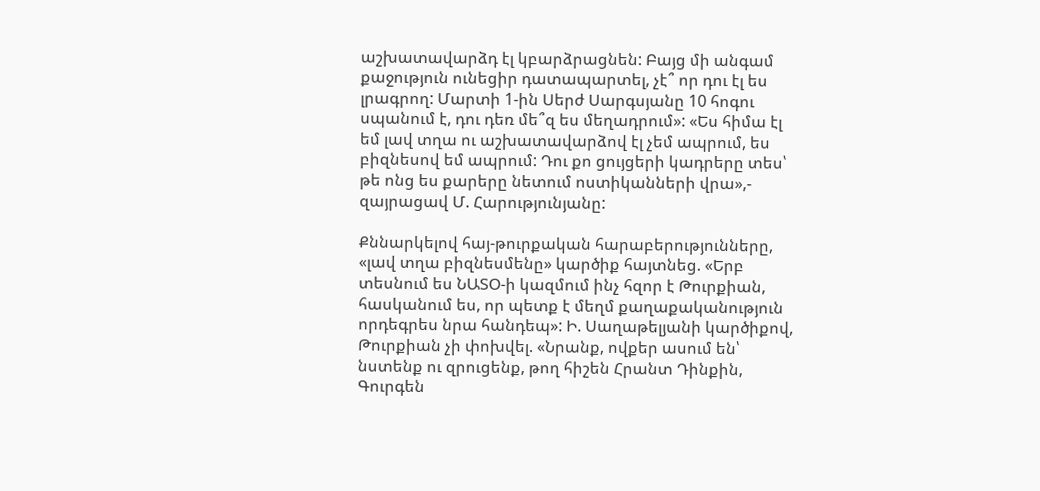աշխատավարձդ էլ կբարձրացնեն: Բայց մի անգամ քաջություն ունեցիր դատապարտել, չէ՞ որ դու էլ ես լրագրող: Մարտի 1-ին Սերժ Սարգսյանը 10 հոգու սպանում է, դու դեռ մե՞զ ես մեղադրում»: «Ես հիմա էլ եմ լավ տղա ու աշխատավարձով էլ չեմ ապրում, ես բիզնեսով եմ ապրում: Դու քո ցույցերի կադրերը տես՝ թե ոնց ես քարերը նետում ոստիկանների վրա»,- զայրացավ Մ. Հարությունյանը:

Քննարկելով հայ-թուրքական հարաբերությունները, «լավ տղա բիզնեսմենը» կարծիք հայտնեց. «Երբ տեսնում ես ՆԱՏՕ-ի կազմում ինչ հզոր է Թուրքիան, հասկանում ես, որ պետք է մեղմ քաղաքականություն որդեգրես նրա հանդեպ»: Ի. Սաղաթելյանի կարծիքով, Թուրքիան չի փոխվել. «Նրանք, ովքեր ասում են՝ նստենք ու զրուցենք, թող հիշեն Հրանտ Դինքին, Գուրգեն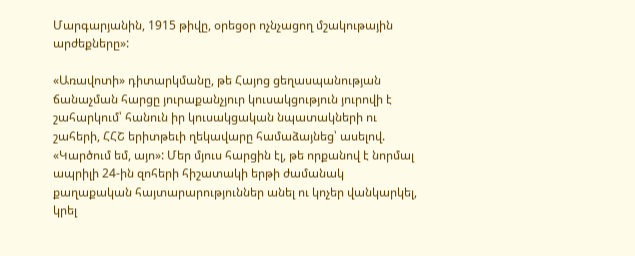Մարգարյանին, 1915 թիվը, օրեցօր ոչնչացող մշակութային արժեքները»:

«Առավոտի» դիտարկմանը, թե Հայոց ցեղասպանության ճանաչման հարցը յուրաքանչյուր կուսակցություն յուրովի է շահարկում՝ հանուն իր կուսակցական նպատակների ու շահերի, ՀՀՇ երիտթեւի ղեկավարը համաձայնեց՝ ասելով. «Կարծում եմ, այո»: Մեր մյուս հարցին էլ, թե որքանով է նորմալ ապրիլի 24-ին զոհերի հիշատակի երթի ժամանակ քաղաքական հայտարարություններ անել ու կոչեր վանկարկել, կրել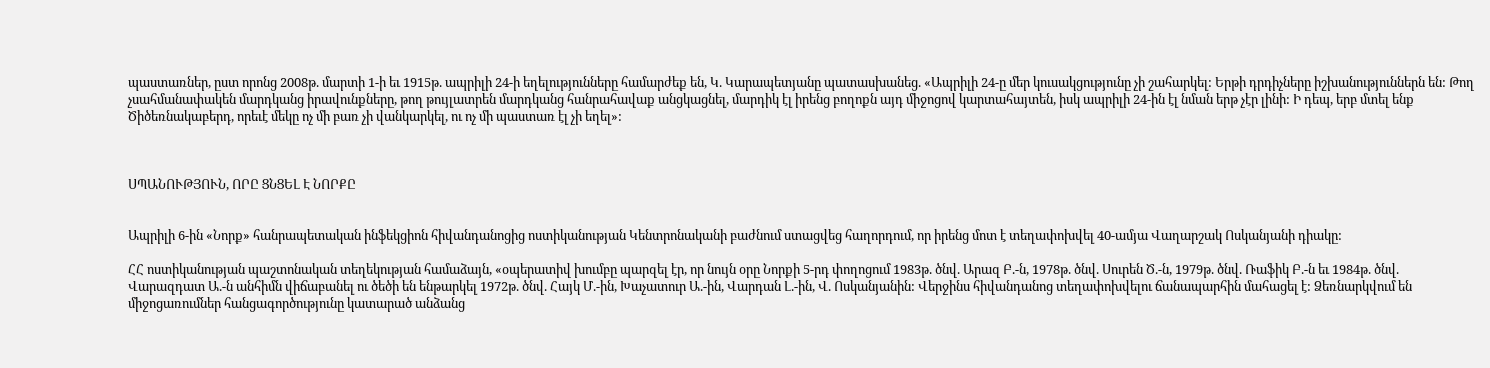պաստառներ, ըստ որոնց 2008թ. մարտի 1-ի եւ 1915թ. ապրիլի 24-ի եղելությունները համարժեք են, Կ. Կարապետյանը պատասխանեց. «Ապրիլի 24-ը մեր կուսակցությունը չի շահարկել: Երթի դրդիչները իշխանություններն են: Թող չսահմանափակեն մարդկանց իրավունքները, թող թույլատրեն մարդկանց հանրահավաք անցկացնել, մարդիկ էլ իրենց բողոքն այդ միջոցով կարտահայտեն, իսկ ապրիլի 24-ին էլ նման երթ չէր լինի: Ի դեպ, երբ մտել ենք Ծիծեռնակաբերդ, որեւէ մեկը ոչ մի բառ չի վանկարկել, ու ոչ մի պաստառ էլ չի եղել»:



ՍՊԱՆՈՒԹՅՈՒՆ, ՈՐԸ ՑՆՑԵԼ Է ՆՈՐՔԸ


Ապրիլի 6-ին «Նորք» հանրապետական ինֆեկցիոն հիվանդանոցից ոստիկանության Կենտրոնականի բաժնում ստացվեց հաղորդում, որ իրենց մոտ է տեղափոխվել 40-ամյա Վաղարշակ Ոսկանյանի դիակը:

ՀՀ ոստիկանության պաշտոնական տեղեկության համաձայն, «օպերատիվ խումբը պարզել էր, որ նույն օրը Նորքի 5-րդ փողոցում 1983թ. ծնվ. Արազ Բ.-ն, 1978թ. ծնվ. Սուրեն Ծ.-ն, 1979թ. ծնվ. Ռաֆիկ Բ.-ն եւ 1984թ. ծնվ. Վարազդատ Ա.-ն անհիմն վիճաբանել ու ծեծի են ենթարկել 1972թ. ծնվ. Հայկ Մ.-ին, Խաչատուր Ա.-ին, Վարդան Լ.-ին, Վ. Ոսկանյանին: Վերջինս հիվանդանոց տեղափոխվելու ճանապարհին մահացել է: Ձեռնարկվում են միջոցառումներ հանցագործությունը կատարած անձանց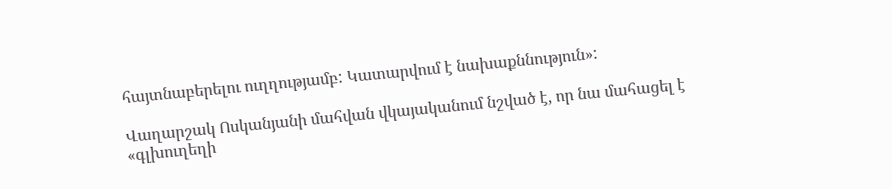հայտնաբերելու ուղղությամբ: Կատարվում է նախաքննություն»:

Վաղարշակ Ոսկանյանի մահվան վկայականում նշված է, որ նա մահացել է «գլխուղեղի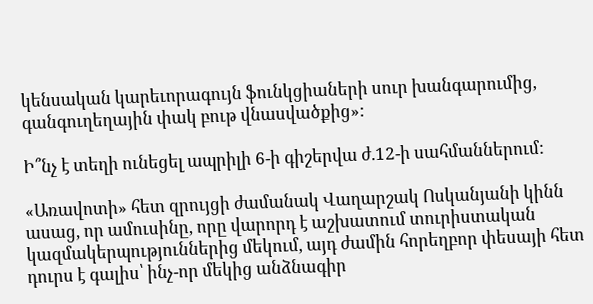կենսական կարեւորագույն ֆունկցիաների սուր խանգարումից, գանգուղեղային փակ բութ վնասվածքից»:

Ի՞նչ է տեղի ունեցել ապրիլի 6-ի գիշերվա ժ.12-ի սահմաններում:

«Առավոտի» հետ զրույցի ժամանակ Վաղարշակ Ոսկանյանի կինն ասաց, որ ամուսինը, որը վարորդ է աշխատում տուրիստական կազմակերպություններից մեկում, այդ ժամին հորեղբոր փեսայի հետ դուրս է գալիս՝ ինչ-որ մեկից անձնագիր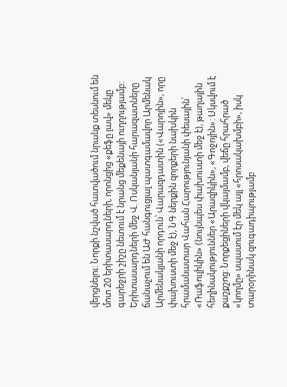վերցնելու: Նորքի նշված հատվածում նրանք տեսնում են մոտ 20 երիտասարդների, որոնցից «քեֆը լավ» մեկը գարեջրի շիշը նետում է նրանց մեքենայի ուղղությամբ: Երիտասարդների մեջ Վ. Ոսկանյանի հարազատները ճանաչում են ԱԺ հանգուցյալ պատգամավոր Արմենակ Արմենակյանի որդուն՝ Վարազդատին («Վարոյին», որը փախուստի մեջ է), ՆԳ ներքին զորքերի նախկին հրամանատար Վահան Հարությունյանի փեսային՝ «Ռաֆուլիկին» (նույնպես փախուստի մեջ է), թաղային հեղինակություններ «Արազիկին», «Գոջոյին»: Սկսվում է քաշքշոց: Նորքեցիների վկայմամբ, վեճը հրահրած «կողմը» սպասում էր մեկ այլ «հրոսակախմբի», իսկ տարօրինակ զուգադիպությամբ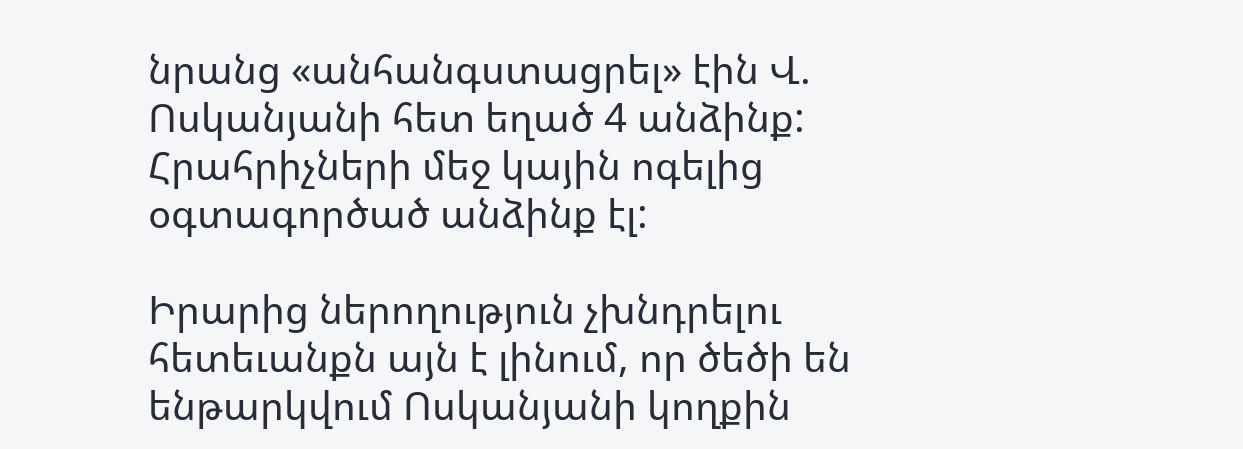նրանց «անհանգստացրել» էին Վ. Ոսկանյանի հետ եղած 4 անձինք: Հրահրիչների մեջ կային ոգելից օգտագործած անձինք էլ:

Իրարից ներողություն չխնդրելու հետեւանքն այն է լինում, որ ծեծի են ենթարկվում Ոսկանյանի կողքին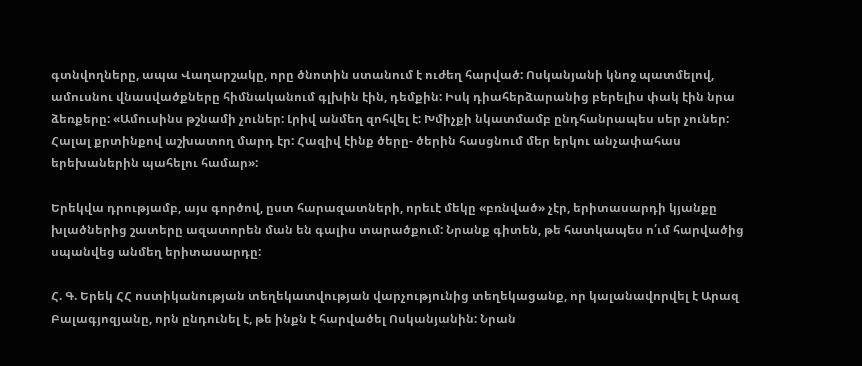գտնվողները, ապա Վաղարշակը, որը ծնոտին ստանում է ուժեղ հարված: Ոսկանյանի կնոջ պատմելով, ամուսնու վնասվածքները հիմնականում գլխին էին, դեմքին: Իսկ դիահերձարանից բերելիս փակ էին նրա ձեռքերը: «Ամուսինս թշնամի չուներ: Լրիվ անմեղ զոհվել է: Խմիչքի նկատմամբ ընդհանրապես սեր չուներ: Հալալ քրտինքով աշխատող մարդ էր: Հազիվ էինք ծերը- ծերին հասցնում մեր երկու անչափահաս երեխաներին պահելու համար»:

Երեկվա դրությամբ, այս գործով, ըստ հարազատների, որեւէ մեկը «բռնված» չէր, երիտասարդի կյանքը խլածներից շատերը ազատորեն ման են գալիս տարածքում: Նրանք գիտեն, թե հատկապես ո՛ւմ հարվածից սպանվեց անմեղ երիտասարդը:

Հ. Գ. Երեկ ՀՀ ոստիկանության տեղեկատվության վարչությունից տեղեկացանք, որ կալանավորվել է Արազ Բալագյոզյանը, որն ընդունել է, թե ինքն է հարվածել Ոսկանյանին: Նրան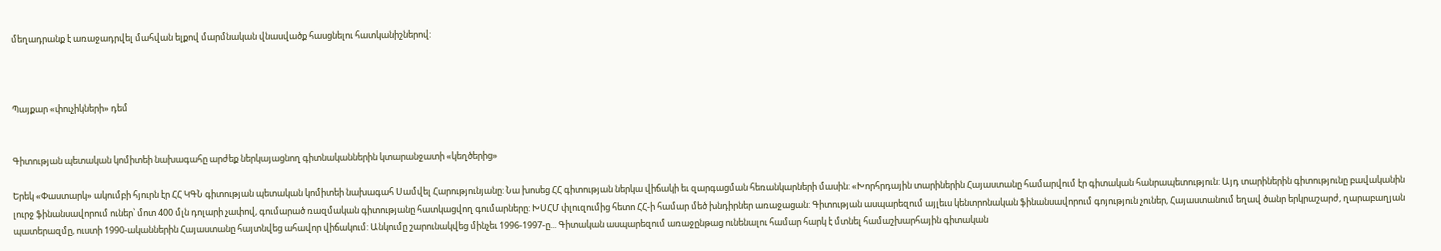մեղադրանք է առաջադրվել մահվան ելքով մարմնական վնասվածք հասցնելու հատկանիշներով:



Պայքար «փուչիկների» դեմ


Գիտության պետական կոմիտեի նախագահը արժեք ներկայացնող գիտնականներին կտարանջատի «կեղծերից»

Երեկ «Փաստարկ» ակումբի հյուրն էր ՀՀ ԿԳՆ գիտության պետական կոմիտեի նախագահ Սամվել Հարությունյանը: Նա խոսեց ՀՀ գիտության ներկա վիճակի եւ զարգացման հեռանկարների մասին: «Խորհրդային տարիներին Հայաստանը համարվում էր գիտական հանրապետություն: Այդ տարիներին գիտությունը բավականին լուրջ ֆինանսավորում ուներ՝ մոտ 400 մլն դոլարի չափով, գումարած ռազմական գիտությանը հատկացվող գումարները: ԽՍՀՄ փլուզումից հետո ՀՀ-ի համար մեծ խնդիրներ առաջացան: Գիտության ասպարեզում այլեւս կենտրոնական ֆինանսավորում գոյություն չուներ, Հայաստանում եղավ ծանր երկրաշարժ, ղարաբաղյան պատերազմը, ուստի 1990-ականներին Հայաստանը հայտնվեց ահավոր վիճակում: Անկումը շարունակվեց մինչեւ 1996-1997-ը... Գիտական ասպարեզում առաջընթաց ունենալու համար հարկ է մտնել համաշխարհային գիտական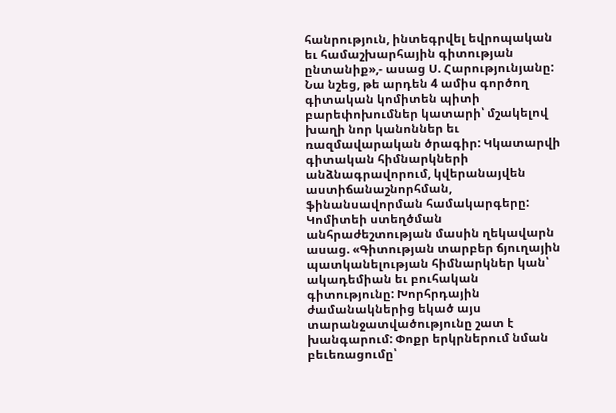հանրություն, ինտեգրվել եվրոպական եւ համաշխարհային գիտության ընտանիք»,- ասաց Ս. Հարությունյանը: Նա նշեց, թե արդեն 4 ամիս գործող գիտական կոմիտեն պիտի բարեփոխումներ կատարի՝ մշակելով խաղի նոր կանոններ եւ ռազմավարական ծրագիր: Կկատարվի գիտական հիմնարկների անձնագրավորում, կվերանայվեն աստիճանաշնորհման, ֆինանսավորման համակարգերը: Կոմիտեի ստեղծման անհրաժեշտության մասին ղեկավարն ասաց. «Գիտության տարբեր ճյուղային պատկանելության հիմնարկներ կան՝ ակադեմիան եւ բուհական գիտությունը: Խորհրդային ժամանակներից եկած այս տարանջատվածությունը շատ է խանգարում: Փոքր երկրներում նման բեւեռացումը՝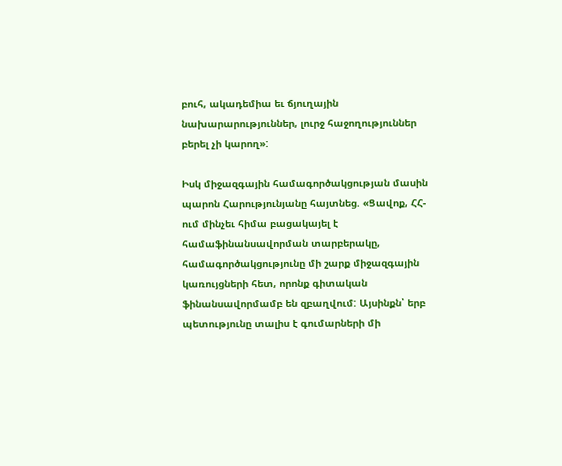բուհ, ակադեմիա եւ ճյուղային նախարարություններ, լուրջ հաջողություններ բերել չի կարող»:

Իսկ միջազգային համագործակցության մասին պարոն Հարությունյանը հայտնեց. «Ցավոք, ՀՀ-ում մինչեւ հիմա բացակայել է համաֆինանսավորման տարբերակը, համագործակցությունը մի շարք միջազգային կառույցների հետ, որոնք գիտական ֆինանսավորմամբ են զբաղվում: Այսինքն՝ երբ պետությունը տալիս է գումարների մի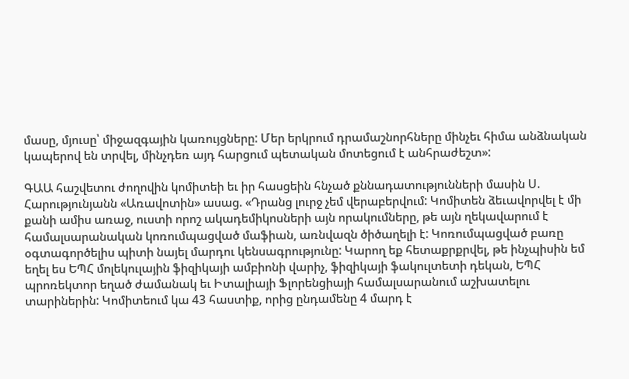մասը, մյուսը՝ միջազգային կառույցները: Մեր երկրում դրամաշնորհները մինչեւ հիմա անձնական կապերով են տրվել, մինչդեռ այդ հարցում պետական մոտեցում է անհրաժեշտ»:

ԳԱԱ հաշվետու ժողովին կոմիտեի եւ իր հասցեին հնչած քննադատությունների մասին Ս. Հարությունյանն «Առավոտին» ասաց. «Դրանց լուրջ չեմ վերաբերվում: Կոմիտեն ձեւավորվել է մի քանի ամիս առաջ, ուստի որոշ ակադեմիկոսների այն որակումները, թե այն ղեկավարում է համալսարանական կոռումպացված մաֆիան, առնվազն ծիծաղելի է: Կոռումպացված բառը օգտագործելիս պիտի նայել մարդու կենսագրությունը: Կարող եք հետաքրքրվել, թե ինչպիսին եմ եղել ես ԵՊՀ մոլեկուլային ֆիզիկայի ամբիոնի վարիչ, ֆիզիկայի ֆակուլտետի դեկան, ԵՊՀ պրոռեկտոր եղած ժամանակ եւ Իտալիայի Ֆլորենցիայի համալսարանում աշխատելու տարիներին: Կոմիտեում կա 43 հաստիք, որից ընդամենը 4 մարդ է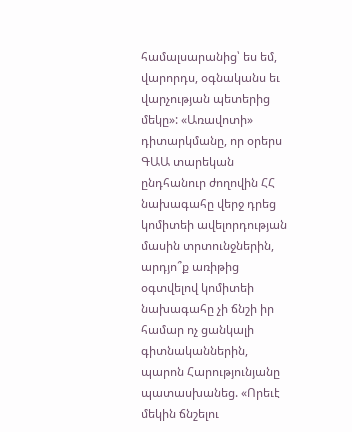համալսարանից՝ ես եմ, վարորդս, օգնականս եւ վարչության պետերից մեկը»: «Առավոտի» դիտարկմանը, որ օրերս ԳԱԱ տարեկան ընդհանուր ժողովին ՀՀ նախագահը վերջ դրեց կոմիտեի ավելորդության մասին տրտունջներին, արդյո՞ք առիթից օգտվելով կոմիտեի նախագահը չի ճնշի իր համար ոչ ցանկալի գիտնականներին, պարոն Հարությունյանը պատասխանեց. «Որեւէ մեկին ճնշելու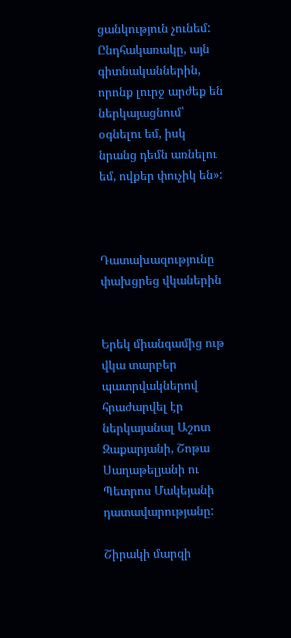ցանկություն չունեմ: Ընդհակառակը, այն գիտնականներին, որոնք լուրջ արժեք են ներկայացնում՝ օգնելու եմ, իսկ նրանց դեմն առնելու եմ, ովքեր փուչիկ են»:



Դատախազությունը փախցրեց վկաներին


Երեկ միանգամից ութ վկա տարբեր պատրվակներով հրաժարվել էր ներկայանալ Աշոտ Զաքարյանի, Շոթա Սաղաթելյանի ու Պետրոս Մակեյանի դատավարությանը:

Շիրակի մարզի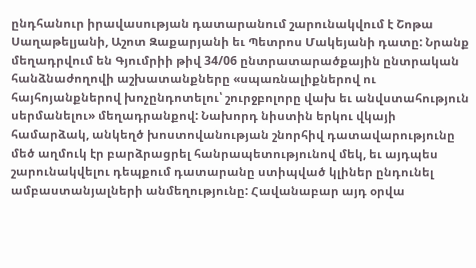ընդհանուր իրավասության դատարանում շարունակվում է Շոթա Սաղաթելյանի, Աշոտ Զաքարյանի եւ Պետրոս Մակեյանի դատը: Նրանք մեղադրվում են Գյումրիի թիվ 34/06 ընտրատարածքային ընտրական հանձնաժողովի աշխատանքները «սպառնալիքներով ու հայհոյանքներով խոչընդոտելու՝ շուրջբոլորը վախ եւ անվստահություն սերմանելու» մեղադրանքով: Նախորդ նիստին երկու վկայի համարձակ, անկեղծ խոստովանության շնորհիվ դատավարությունը մեծ աղմուկ էր բարձրացրել հանրապետությունով մեկ, եւ այդպես շարունակվելու դեպքում դատարանը ստիպված կլիներ ընդունել ամբաստանյալների անմեղությունը: Հավանաբար այդ օրվա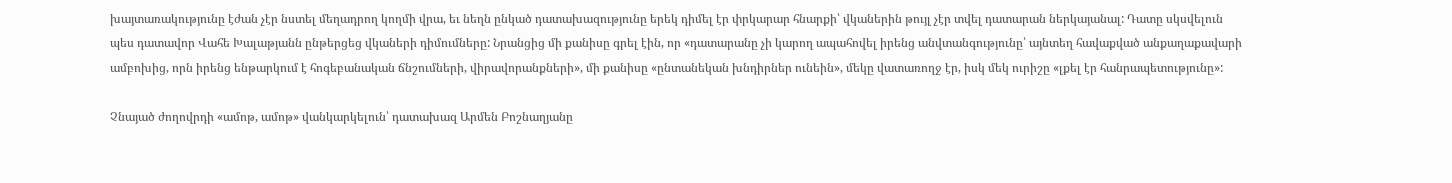խայտառակությունը էժան չէր նստել մեղադրող կողմի վրա, եւ նեղն ընկած դատախազությունը երեկ դիմել էր փրկարար հնարքի՝ վկաներին թույլ չէր տվել դատարան ներկայանալ: Դատը սկսվելուն պես դատավոր Վահե Խալաթյանն ընթերցեց վկաների դիմումները: Նրանցից մի քանիսը գրել էին, որ «դատարանը չի կարող ապահովել իրենց անվտանգությունը՝ այնտեղ հավաքված անքաղաքավարի ամբոխից, որն իրենց ենթարկում է հոգեբանական ճնշումների, վիրավորանքների», մի քանիսը «ընտանեկան խնդիրներ ունեին», մեկը վատառողջ էր, իսկ մեկ ուրիշը «լքել էր հանրապետությունը»:

Չնայած ժողովրդի «ամոթ, ամոթ» վանկարկելուն՝ դատախազ Արմեն Բոշնաղյանը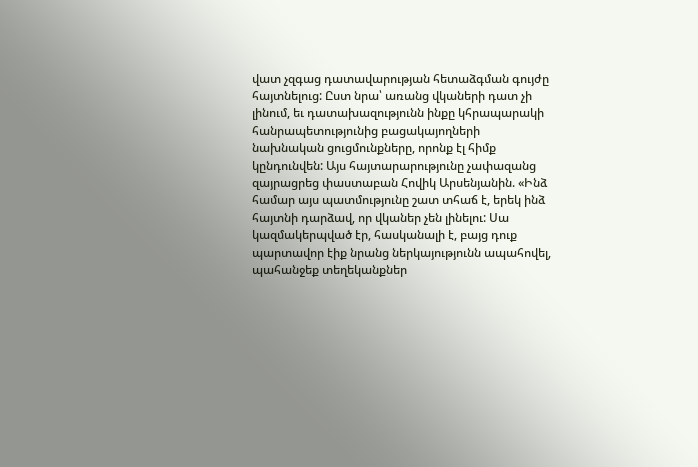վատ չզգաց դատավարության հետաձգման գույժը հայտնելուց: Ըստ նրա՝ առանց վկաների դատ չի լինում, եւ դատախազությունն ինքը կհրապարակի հանրապետությունից բացակայողների նախնական ցուցմունքները, որոնք էլ հիմք կընդունվեն: Այս հայտարարությունը չափազանց զայրացրեց փաստաբան Հովիկ Արսենյանին. «Ինձ համար այս պատմությունը շատ տհաճ է, երեկ ինձ հայտնի դարձավ, որ վկաներ չեն լինելու: Սա կազմակերպված էր, հասկանալի է, բայց դուք պարտավոր էիք նրանց ներկայությունն ապահովել, պահանջեք տեղեկանքներ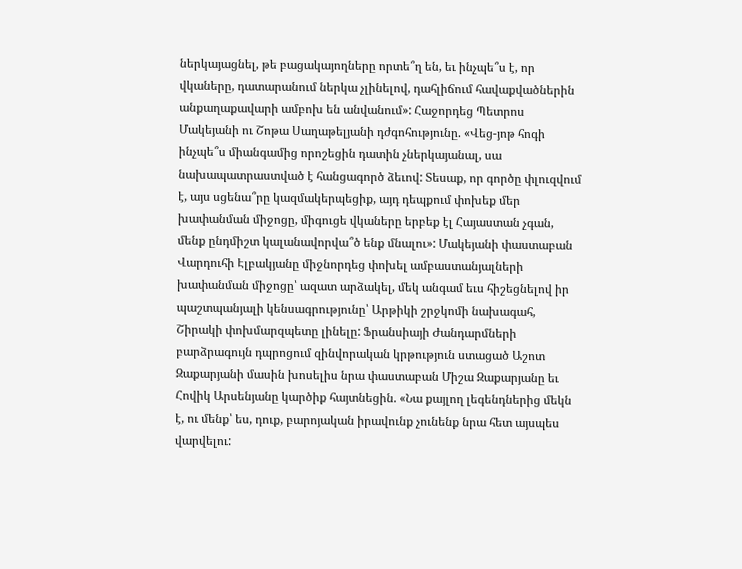ներկայացնել, թե բացակայողները որտե՞ղ են, եւ ինչպե՞ս է, որ վկաները, դատարանում ներկա չլինելով, դահլիճում հավաքվածներին անքաղաքավարի ամբոխ են անվանում»: Հաջորդեց Պետրոս Մակեյանի ու Շոթա Սաղաթելյանի դժգոհությունը. «Վեց-յոթ հոգի ինչպե՞ս միանգամից որոշեցին դատին չներկայանալ, սա նախապատրաստված է հանցագործ ձեւով: Տեսաք, որ գործը փլուզվում է, այս սցենա՞րը կազմակերպեցիք, այդ դեպքում փոխեք մեր խափանման միջոցը, միգուցե վկաները երբեք էլ Հայաստան չգան, մենք ընդմիշտ կալանավորվա՞ծ ենք մնալու»: Մակեյանի փաստաբան Վարդուհի Էլբակյանը միջնորդեց փոխել ամբաստանյալների խափանման միջոցը՝ ազատ արձակել, մեկ անգամ եւս հիշեցնելով իր պաշտպանյալի կենսագրությունը՝ Արթիկի շրջկոմի նախագահ, Շիրակի փոխմարզպետը լինելը: Ֆրանսիայի Ժանդարմների բարձրագույն դպրոցում զինվորական կրթություն ստացած Աշոտ Զաքարյանի մասին խոսելիս նրա փաստաբան Միշա Զաքարյանը եւ Հովիկ Արսենյանը կարծիք հայտնեցին. «Նա քայլող լեգենդներից մեկն է, ու մենք՝ ես, դուք, բարոյական իրավունք չունենք նրա հետ այսպես վարվելու: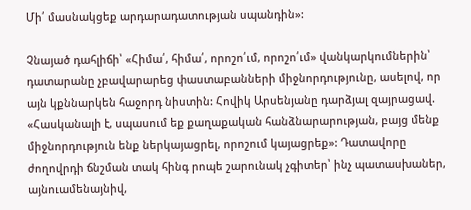Մի՛ մասնակցեք արդարադատության սպանդին»:

Չնայած դահլիճի՝ «Հիմա՛, հիմա՛, որոշո՛ւմ, որոշո՛ւմ» վանկարկումներին՝ դատարանը չբավարարեց փաստաբանների միջնորդությունը, ասելով, որ այն կքննարկեն հաջորդ նիստին: Հովիկ Արսենյանը դարձյալ զայրացավ. «Հասկանալի է, սպասում եք քաղաքական հանձնարարության, բայց մենք միջնորդություն ենք ներկայացրել, որոշում կայացրեք»: Դատավորը ժողովրդի ճնշման տակ հինգ րոպե շարունակ չգիտեր՝ ինչ պատասխաներ, այնուամենայնիվ,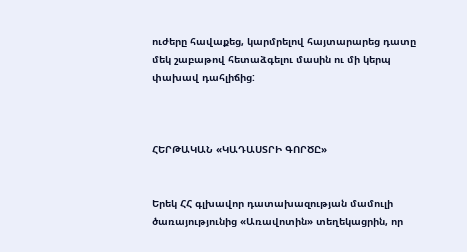ուժերը հավաքեց, կարմրելով հայտարարեց դատը մեկ շաբաթով հետաձգելու մասին ու մի կերպ փախավ դահլիճից:



ՀԵՐԹԱԿԱՆ «ԿԱԴԱՍՏՐԻ ԳՈՐԾԸ»


Երեկ ՀՀ գլխավոր դատախազության մամուլի ծառայությունից «Առավոտին» տեղեկացրին, որ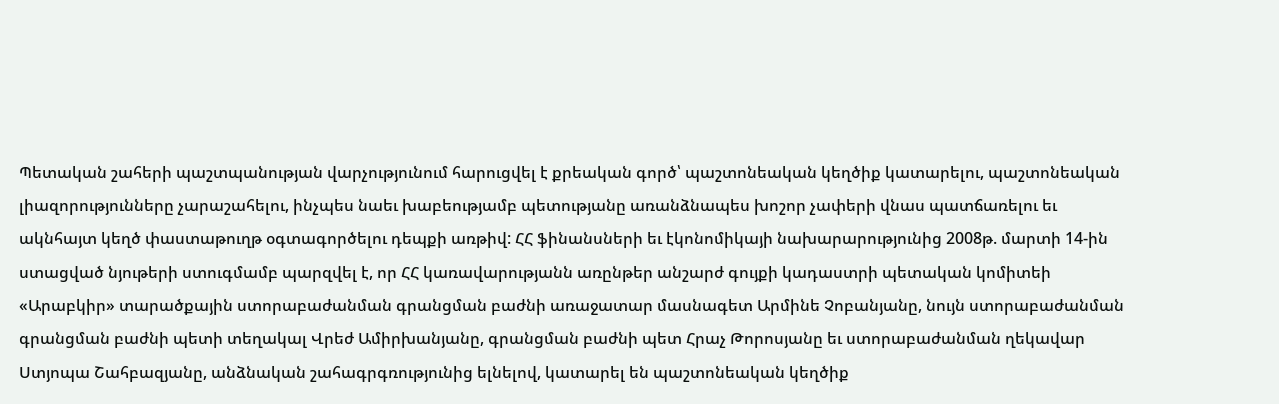Պետական շահերի պաշտպանության վարչությունում հարուցվել է քրեական գործ՝ պաշտոնեական կեղծիք կատարելու, պաշտոնեական լիազորությունները չարաշահելու, ինչպես նաեւ խաբեությամբ պետությանը առանձնապես խոշոր չափերի վնաս պատճառելու եւ ակնհայտ կեղծ փաստաթուղթ օգտագործելու դեպքի առթիվ: ՀՀ ֆինանսների եւ էկոնոմիկայի նախարարությունից 2008թ. մարտի 14-ին ստացված նյութերի ստուգմամբ պարզվել է, որ ՀՀ կառավարությանն առընթեր անշարժ գույքի կադաստրի պետական կոմիտեի «Արաբկիր» տարածքային ստորաբաժանման գրանցման բաժնի առաջատար մասնագետ Արմինե Չոբանյանը, նույն ստորաբաժանման գրանցման բաժնի պետի տեղակալ Վրեժ Ամիրխանյանը, գրանցման բաժնի պետ Հրաչ Թորոսյանը եւ ստորաբաժանման ղեկավար Ստյոպա Շահբազյանը, անձնական շահագրգռությունից ելնելով, կատարել են պաշտոնեական կեղծիք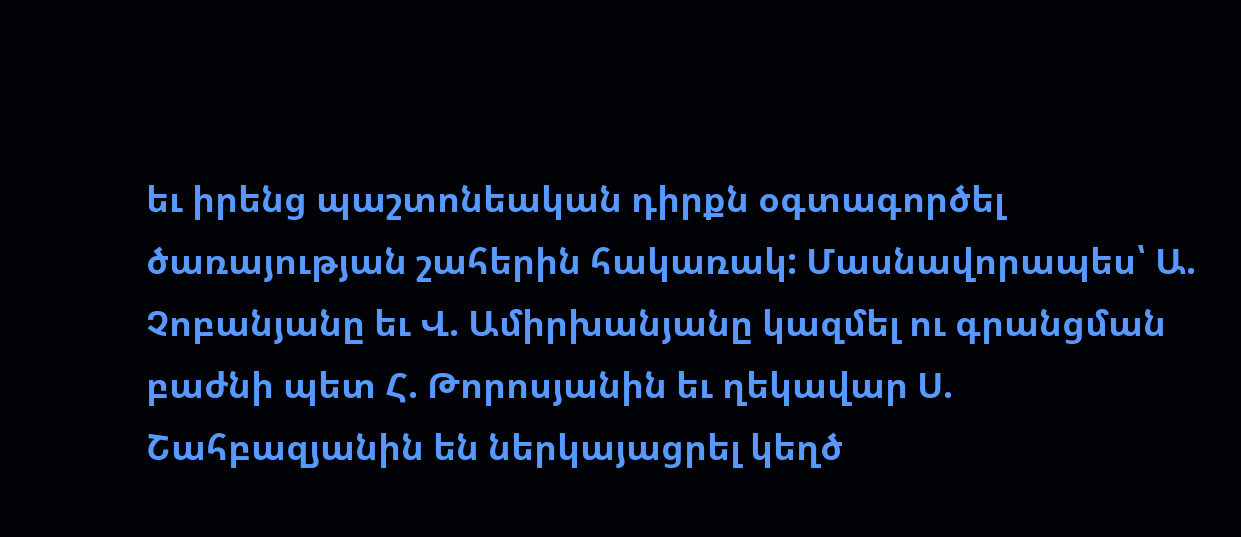եւ իրենց պաշտոնեական դիրքն օգտագործել ծառայության շահերին հակառակ: Մասնավորապես՝ Ա. Չոբանյանը եւ Վ. Ամիրխանյանը կազմել ու գրանցման բաժնի պետ Հ. Թորոսյանին եւ ղեկավար Ս. Շահբազյանին են ներկայացրել կեղծ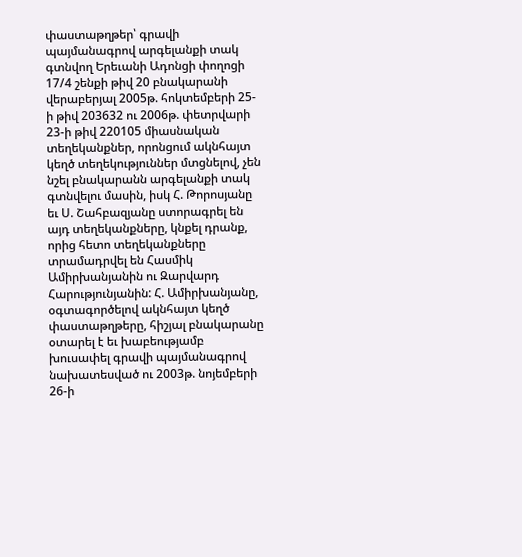փաստաթղթեր՝ գրավի պայմանագրով արգելանքի տակ գտնվող Երեւանի Ադոնցի փողոցի 17/4 շենքի թիվ 20 բնակարանի վերաբերյալ 2005թ. հոկտեմբերի 25-ի թիվ 203632 ու 2006թ. փետրվարի 23-ի թիվ 220105 միասնական տեղեկանքներ, որոնցում ակնհայտ կեղծ տեղեկություններ մտցնելով, չեն նշել բնակարանն արգելանքի տակ գտնվելու մասին, իսկ Հ. Թորոսյանը եւ Ս. Շահբազյանը ստորագրել են այդ տեղեկանքները, կնքել դրանք, որից հետո տեղեկանքները տրամադրվել են Հասմիկ Ամիրխանյանին ու Զարվարդ Հարությունյանին: Հ. Ամիրխանյանը, օգտագործելով ակնհայտ կեղծ փաստաթղթերը, հիշյալ բնակարանը օտարել է եւ խաբեությամբ խուսափել գրավի պայմանագրով նախատեսված ու 2003թ. նոյեմբերի 26-ի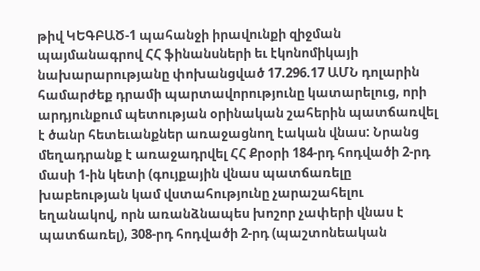թիվ ԿԵԳԲԱԾ-1 պահանջի իրավունքի զիջման պայմանագրով ՀՀ ֆինանսների եւ էկոնոմիկայի նախարարությանը փոխանցված 17.296.17 ԱՄՆ դոլարին համարժեք դրամի պարտավորությունը կատարելուց, որի արդյունքում պետության օրինական շահերին պատճառվել է ծանր հետեւանքներ առաջացնող էական վնաս: Նրանց մեղադրանք է առաջադրվել ՀՀ Քրօրի 184-րդ հոդվածի 2-րդ մասի 1-ին կետի (գույքային վնաս պատճառելը խաբեության կամ վստահությունը չարաշահելու եղանակով, որն առանձնապես խոշոր չափերի վնաս է պատճառել), 308-րդ հոդվածի 2-րդ (պաշտոնեական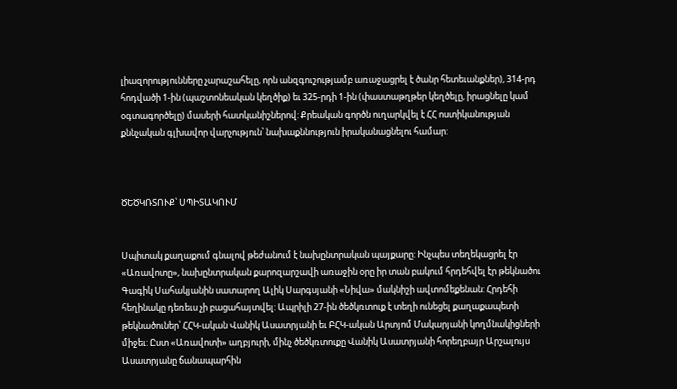լիազորությունները չարաշահելը, որն անզգուշությամբ առաջացրել է ծանր հետեւանքներ), 314-րդ հոդվածի 1-ին (պաշտոնեական կեղծիք) եւ 325-րդի 1-ին (փաստաթղթեր կեղծելը, իրացնելը կամ օգտագործելը) մասերի հատկանիշներով: Քրեական գործն ուղարկվել է ՀՀ ոստիկանության քննչական գլխավոր վարչություն՝ նախաքննություն իրականացնելու համար:



ԾԵԾԿՌՏՈՒՔ՝ ՍՊԻՏԱԿՈՒՄ


Սպիտակ քաղաքում գնալով թեժանում է նախընտրական պայքարը: Ինչպես տեղեկացրել էր «Առավոտը», նախընտրական քարոզարշավի առաջին օրը իր տան բակում հրդեհվել էր թեկնածու Գագիկ Սահակյանին սատարող Ալիկ Սարգսյանի «Նիվա» մակնիշի ավտոմեքենան: Հրդեհի հեղինակը դեռեւս չի բացահայտվել: Ապրիլի 27-ին ծեծկռտուք է տեղի ունեցել քաղաքապետի թեկնածուներ՝ ՀՀԿ-ական Վանիկ Ասատրյանի եւ ԲՀԿ-ական Արտյոմ Մակարյանի կողմնակիցների միջեւ: Ըստ «Առավոտի» աղբյուրի, մինչ ծեծկռտուքը Վանիկ Ասատրյանի հորեղբայր Արշալույս Ասատրյանը ճանապարհին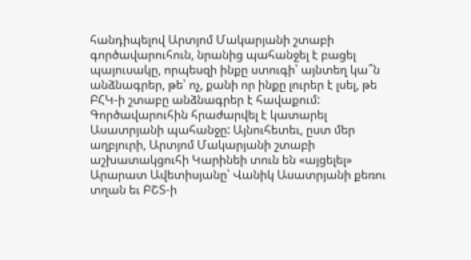հանդիպելով Արտյոմ Մակարյանի շտաբի գործավարուհուն, նրանից պահանջել է բացել պայուսակը, որպեսզի ինքը ստուգի՝ այնտեղ կա՞ն անձնագրեր, թե՝ ոչ, քանի որ ինքը լուրեր է լսել, թե ԲՀԿ-ի շտաբը անձնագրեր է հավաքում: Գործավարուհին հրաժարվել է կատարել Ասատրյանի պահանջը: Այնուհետեւ, ըստ մեր աղբյուրի, Արտյոմ Մակարյանի շտաբի աշխատակցուհի Կարինեի տուն են «այցելել» Արարատ Ավետիսյանը՝ Վանիկ Ասատրյանի քեռու տղան եւ ԲՇՏ-ի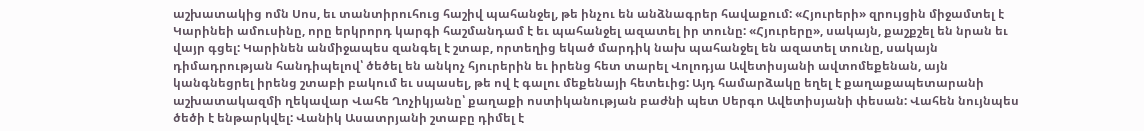աշխատակից ոմն Սոս, եւ տանտիրուհուց հաշիվ պահանջել, թե ինչու են անձնագրեր հավաքում: «Հյուրերի» զրույցին միջամտել է Կարինեի ամուսինը, որը երկրորդ կարգի հաշմանդամ է եւ պահանջել ազատել իր տունը: «Հյուրերը», սակայն, քաշքշել են նրան եւ վայր գցել: Կարինեն անմիջապես զանգել է շտաբ, որտեղից եկած մարդիկ նախ պահանջել են ազատել տունը, սակայն դիմադրության հանդիպելով՝ ծեծել են անկոչ հյուրերին եւ իրենց հետ տարել Վոլոդյա Ավետիսյանի ավտոմեքենան, այն կանգնեցրել իրենց շտաբի բակում եւ սպասել, թե ով է գալու մեքենայի հետեւից: Այդ համարձակը եղել է քաղաքապետարանի աշխատակազմի ղեկավար Վահե Ղոչիկյանը՝ քաղաքի ոստիկանության բաժնի պետ Սերգո Ավետիսյանի փեսան: Վահեն նույնպես ծեծի է ենթարկվել: Վանիկ Ասատրյանի շտաբը դիմել է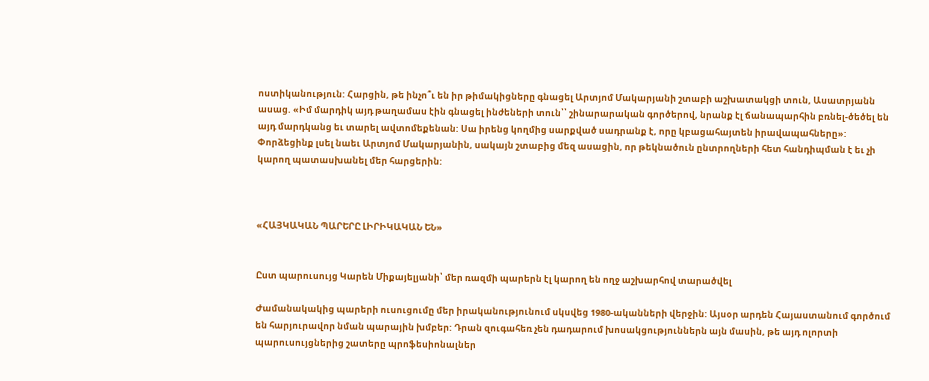ոստիկանություն: Հարցին, թե ինչո՞ւ են իր թիմակիցները գնացել Արտյոմ Մակարյանի շտաբի աշխատակցի տուն, Ասատրյանն ասաց. «Իմ մարդիկ այդ թաղամաս էին գնացել ինժեների տուն՝՝ շինարարական գործերով, նրանք էլ ճանապարհին բռնել-ծեծել են այդ մարդկանց եւ տարել ավտոմեքենան: Սա իրենց կողմից սարքված սադրանք է, որը կբացահայտեն իրավապահները»: Փորձեցինք լսել նաեւ Արտյոմ Մակարյանին, սակայն շտաբից մեզ ասացին, որ թեկնածուն ընտրողների հետ հանդիպման է եւ չի կարող պատասխանել մեր հարցերին:



«ՀԱՅԿԱԿԱՆ ՊԱՐԵՐԸ ԼԻՐԻԿԱԿԱՆ ԵՆ»


Ըստ պարուսույց Կարեն Միքայելյանի՝ մեր ռազմի պարերն էլ կարող են ողջ աշխարհով տարածվել

Ժամանակակից պարերի ուսուցումը մեր իրականությունում սկսվեց 1980-ականների վերջին: Այսօր արդեն Հայաստանում գործում են հարյուրավոր նման պարային խմբեր: Դրան զուգահեռ չեն դադարում խոսակցություններն այն մասին, թե այդ ոլորտի պարուսույցներից շատերը պրոֆեսիոնալներ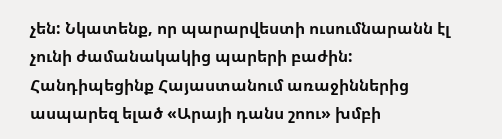չեն: Նկատենք, որ պարարվեստի ուսումնարանն էլ չունի ժամանակակից պարերի բաժին: Հանդիպեցինք Հայաստանում առաջիններից ասպարեզ ելած «Արայի դանս շոու» խմբի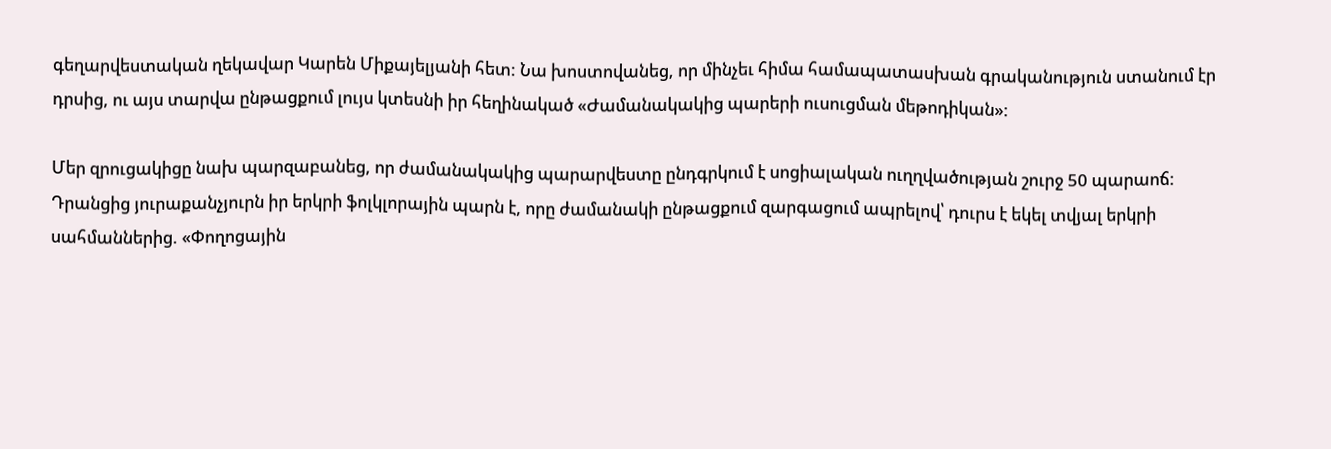գեղարվեստական ղեկավար Կարեն Միքայելյանի հետ: Նա խոստովանեց, որ մինչեւ հիմա համապատասխան գրականություն ստանում էր դրսից, ու այս տարվա ընթացքում լույս կտեսնի իր հեղինակած «Ժամանակակից պարերի ուսուցման մեթոդիկան»:

Մեր զրուցակիցը նախ պարզաբանեց, որ ժամանակակից պարարվեստը ընդգրկում է սոցիալական ուղղվածության շուրջ 50 պարաոճ: Դրանցից յուրաքանչյուրն իր երկրի ֆոլկլորային պարն է, որը ժամանակի ընթացքում զարգացում ապրելով՝ դուրս է եկել տվյալ երկրի սահմաններից. «Փողոցային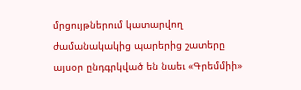մրցույթներում կատարվող ժամանակակից պարերից շատերը այսօր ընդգրկված են նաեւ «Գրեմմիի»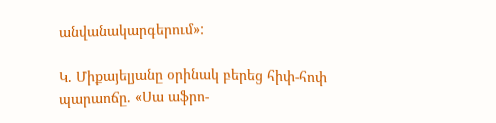անվանակարգերում»:

Կ. Միքայելյանը օրինակ բերեց հիփ-հոփ պարաոճը. «Սա աֆրո-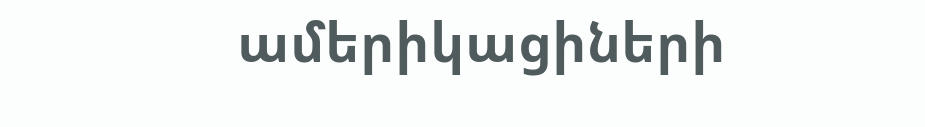ամերիկացիների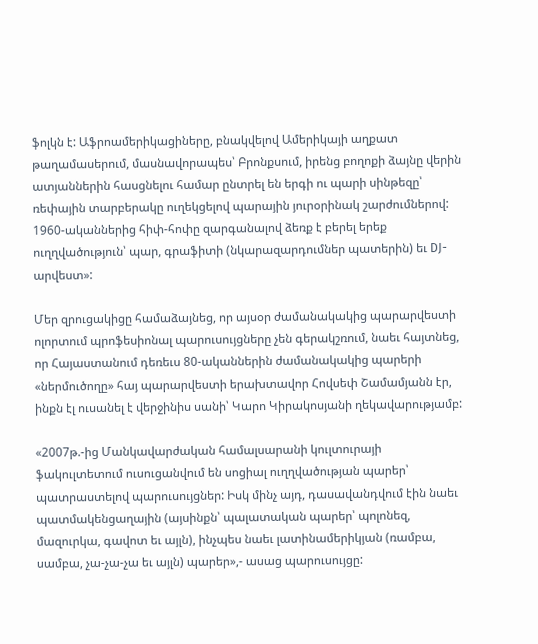ֆոլկն է: Աֆրոամերիկացիները, բնակվելով Ամերիկայի աղքատ թաղամասերում, մասնավորապես՝ Բրոնքսում, իրենց բողոքի ձայնը վերին ատյաններին հասցնելու համար ընտրել են երգի ու պարի սինթեզը՝ ռեփային տարբերակը ուղեկցելով պարային յուրօրինակ շարժումներով: 1960-ականներից հիփ-հոփը զարգանալով ձեռք է բերել երեք ուղղվածություն՝ պար, գրաֆիտի (նկարազարդումներ պատերին) եւ DJ-արվեստ»:

Մեր զրուցակիցը համաձայնեց, որ այսօր ժամանակակից պարարվեստի ոլորտում պրոֆեսիոնալ պարուսույցները չեն գերակշռում, նաեւ հայտնեց, որ Հայաստանում դեռեւս 80-ականներին ժամանակակից պարերի «ներմուծողը» հայ պարարվեստի երախտավոր Հովսեփ Շամամյանն էր, ինքն էլ ուսանել է վերջինիս սանի՝ Կարո Կիրակոսյանի ղեկավարությամբ:

«2007թ.-ից Մանկավարժական համալսարանի կուլտուրայի ֆակուլտետում ուսուցանվում են սոցիալ ուղղվածության պարեր՝ պատրաստելով պարուսույցներ: Իսկ մինչ այդ, դասավանդվում էին նաեւ պատմակենցաղային (այսինքն՝ պալատական պարեր՝ պոլոնեզ, մազուրկա, գավոտ եւ այլն), ինչպես նաեւ լատինամերիկյան (ռամբա, սամբա, չա-չա-չա եւ այլն) պարեր»,- ասաց պարուսույցը: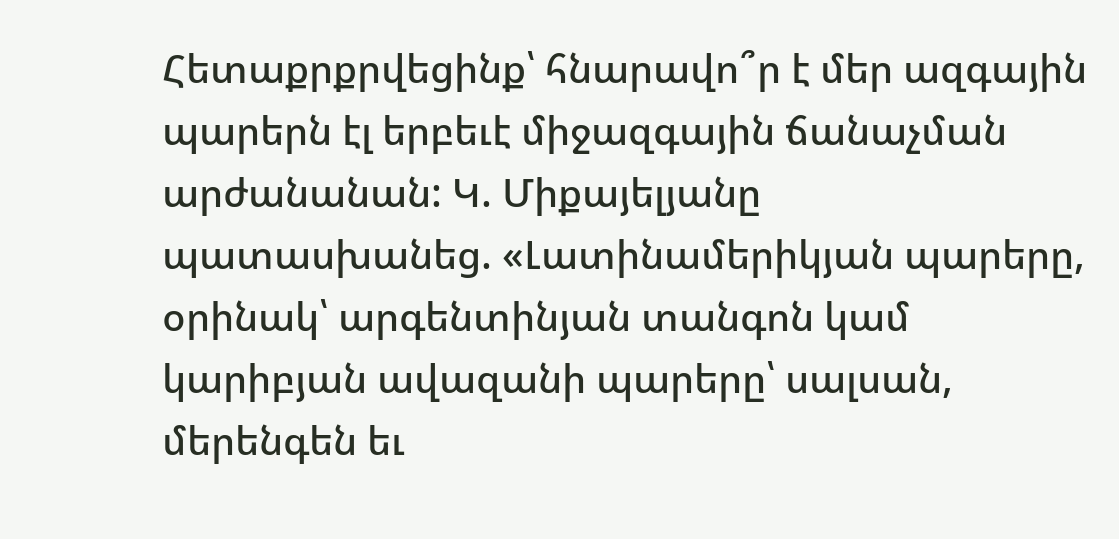Հետաքրքրվեցինք՝ հնարավո՞ր է մեր ազգային պարերն էլ երբեւէ միջազգային ճանաչման արժանանան: Կ. Միքայելյանը պատասխանեց. «Լատինամերիկյան պարերը, օրինակ՝ արգենտինյան տանգոն կամ կարիբյան ավազանի պարերը՝ սալսան, մերենգեն եւ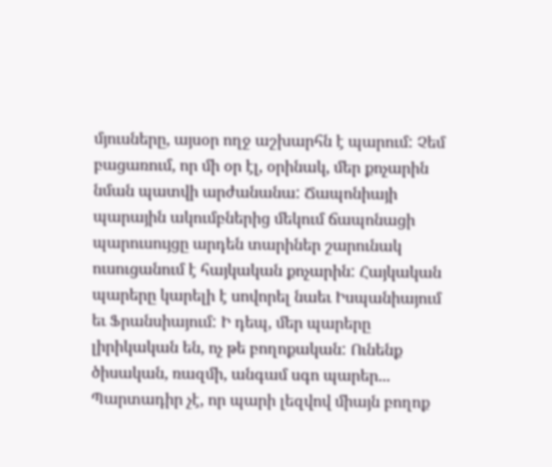մյուսները, այսօր ողջ աշխարհն է պարում: Չեմ բացառում, որ մի օր էլ, օրինակ, մեր քոչարին նման պատվի արժանանա: Ճապոնիայի պարային ակումբներից մեկում ճապոնացի պարուսույցը արդեն տարիներ շարունակ ուսուցանում է հայկական քոչարին: Հայկական պարերը կարելի է սովորել նաեւ Իսպանիայում եւ Ֆրանսիայում: Ի դեպ, մեր պարերը լիրիկական են, ոչ թե բողոքական: Ունենք ծիսական, ռազմի, անգամ սգո պարեր... Պարտադիր չէ, որ պարի լեզվով միայն բողոք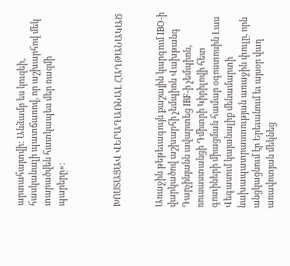արտահայտվի: Անձամբ ես կուզեի, հասկանալի պատճառով, որ աշխարհով մեկ տարածվեն հատկապես մեր ռազմի պարերը»:



ԽՈՍՏԱՑԱՎ ՎԵՐԱԴԱՌՆԱԼ ՀԱՂԹԱՆԱԿԱԾ


Առաջին թեթեւագույն քաշային կարգում IBO-ի վարկածով աշխարհի չեմպիոն Վախթանգ Դարչինյանն ավարտեց IBF-ի չեմպիոն, ռուսաստանցի Դմիտրի Կիրիլովի հետ գոտիների միացման համար օգոստոսին Լաս Վեգասում կայանալիք մենամարտի նախապատրաստության առաջին փուլը, որն անցկացնում էր Երեւանում եւ այսօր վաղ առավոտյան մեկնեց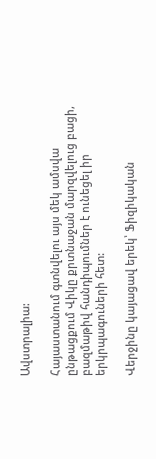Ավստրալիա:

Հայաստանում գտնվելու այս մեկ ամսվա ընթացքում Վիկը քրտնաջան մարզվելուց բացի, բազմաթիվ հանդիպումներ է ունեցել իր երկրպագուների հետ:

Վերջինը կայացավ երեկ՝ Ֆիզիկական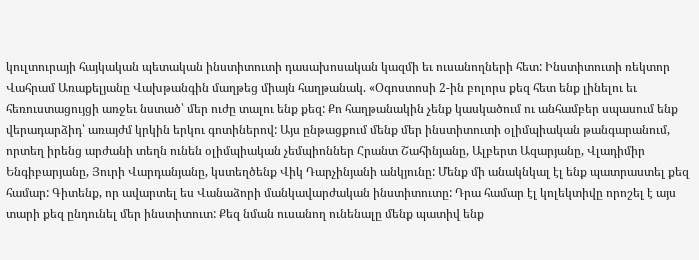կուլտուրայի հայկական պետական ինստիտուտի դասախոսական կազմի եւ ուսանողների հետ: Ինստիտուտի ռեկտոր Վահրամ Առաքելյանը Վախթանգին մաղթեց միայն հաղթանակ. «Օգոստոսի 2-ին բոլորս քեզ հետ ենք լինելու եւ հեռուստացույցի առջեւ նստած՝ մեր ուժը տալու ենք քեզ: Քո հաղթանակին չենք կասկածում ու անհամբեր սպասում ենք վերադարձիդ՝ առայժմ կրկին երկու գոտիներով: Այս ընթացքում մենք մեր ինստիտուտի օլիմպիական թանգարանում, որտեղ իրենց արժանի տեղն ունեն օլիմպիական չեմպիոններ Հրանտ Շահինյանը, Ալբերտ Ազարյանը, Վլադիմիր Ենգիբարյանը, Յուրի Վարդանյանը, կստեղծենք Վիկ Դարչինյանի անկյունը: Մենք մի անակնկալ էլ ենք պատրաստել քեզ համար: Գիտենք, որ ավարտել ես Վանաձորի մանկավարժական ինստիտուտը: Դրա համար էլ կոլեկտիվը որոշել է այս տարի քեզ ընդունել մեր ինստիտուտ: Քեզ նման ուսանող ունենալը մենք պատիվ ենք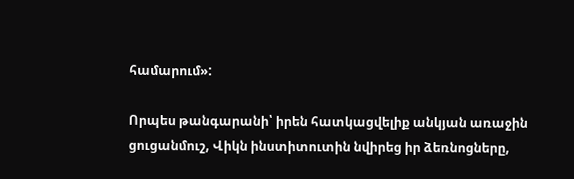համարում»:

Որպես թանգարանի՝ իրեն հատկացվելիք անկյան առաջին ցուցանմուշ, Վիկն ինստիտուտին նվիրեց իր ձեռնոցները,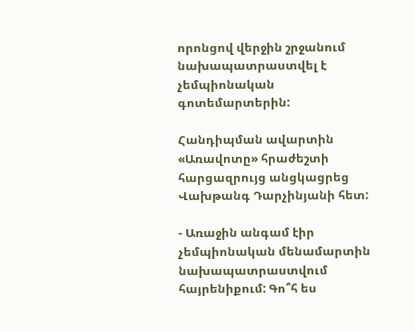որոնցով վերջին շրջանում նախապատրաստվել է չեմպիոնական գոտեմարտերին:

Հանդիպման ավարտին «Առավոտը» հրաժեշտի հարցազրույց անցկացրեց Վախթանգ Դարչինյանի հետ:

- Առաջին անգամ էիր չեմպիոնական մենամարտին նախապատրաստվում հայրենիքում: Գո՞հ ես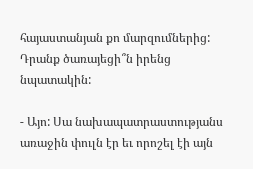հայաստանյան քո մարզումներից: Դրանք ծառայեցի՞ն իրենց նպատակին:

- Այո: Սա նախապատրաստությանս առաջին փուլն էր եւ որոշել էի այն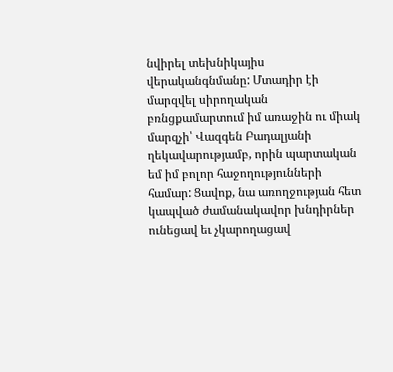նվիրել տեխնիկայիս վերականգնմանը: Մտադիր էի մարզվել սիրողական բռնցքամարտում իմ առաջին ու միակ մարզչի՝ Վազգեն Բադալյանի ղեկավարությամբ, որին պարտական եմ իմ բոլոր հաջողությունների համար: Ցավոք, նա առողջության հետ կապված ժամանակավոր խնդիրներ ունեցավ եւ չկարողացավ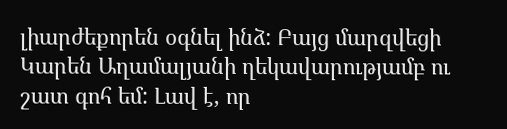լիարժեքորեն օգնել ինձ: Բայց մարզվեցի Կարեն Աղամալյանի ղեկավարությամբ ու շատ գոհ եմ: Լավ է, որ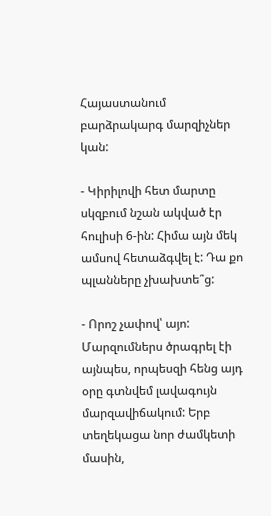Հայաստանում բարձրակարգ մարզիչներ կան:

- Կիրիլովի հետ մարտը սկզբում նշան ակված էր հուլիսի 6-ին: Հիմա այն մեկ ամսով հետաձգվել է: Դա քո պլանները չխախտե՞ց:

- Որոշ չափով՝ այո: Մարզումներս ծրագրել էի այնպես, որպեսզի հենց այդ օրը գտնվեմ լավագույն մարզավիճակում: Երբ տեղեկացա նոր ժամկետի մասին,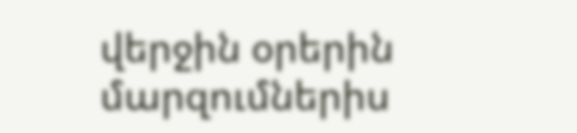վերջին օրերին մարզումներիս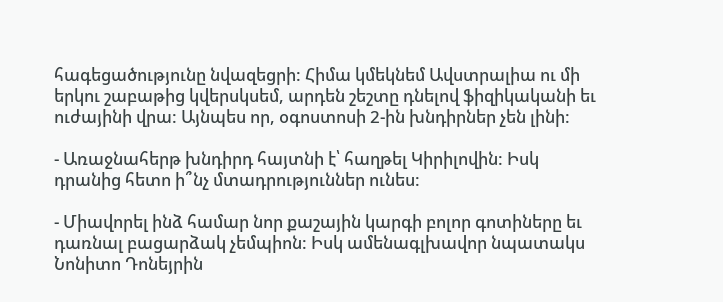հագեցածությունը նվազեցրի: Հիմա կմեկնեմ Ավստրալիա ու մի երկու շաբաթից կվերսկսեմ, արդեն շեշտը դնելով ֆիզիկականի եւ ուժայինի վրա: Այնպես որ, օգոստոսի 2-ին խնդիրներ չեն լինի:

- Առաջնահերթ խնդիրդ հայտնի է՝ հաղթել Կիրիլովին: Իսկ դրանից հետո ի՞նչ մտադրություններ ունես:

- Միավորել ինձ համար նոր քաշային կարգի բոլոր գոտիները եւ դառնալ բացարձակ չեմպիոն: Իսկ ամենագլխավոր նպատակս Նոնիտո Դոնեյրին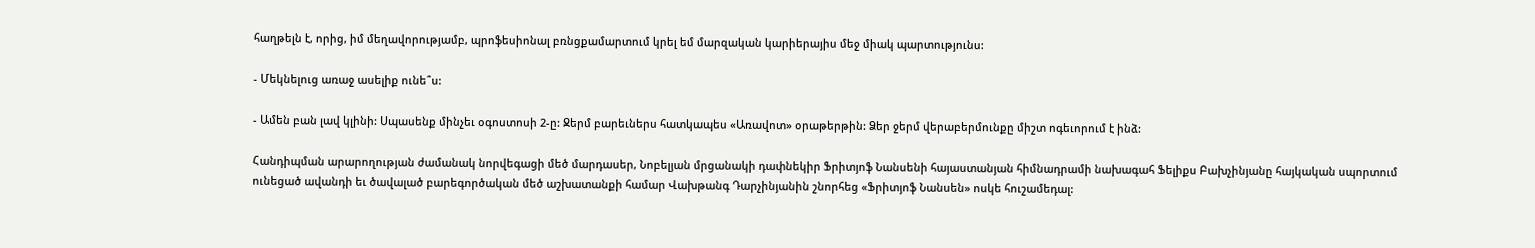հաղթելն է, որից, իմ մեղավորությամբ, պրոֆեսիոնալ բռնցքամարտում կրել եմ մարզական կարիերայիս մեջ միակ պարտությունս:

- Մեկնելուց առաջ ասելիք ունե՞ս:

- Ամեն բան լավ կլինի: Սպասենք մինչեւ օգոստոսի 2-ը: Ջերմ բարեւներս հատկապես «Առավոտ» օրաթերթին: Ձեր ջերմ վերաբերմունքը միշտ ոգեւորում է ինձ:

Հանդիպման արարողության ժամանակ նորվեգացի մեծ մարդասեր, Նոբելյան մրցանակի դափնեկիր Ֆրիտյոֆ Նանսենի հայաստանյան հիմնադրամի նախագահ Ֆելիքս Բախչինյանը հայկական սպորտում ունեցած ավանդի եւ ծավալած բարեգործական մեծ աշխատանքի համար Վախթանգ Դարչինյանին շնորհեց «Ֆրիտյոֆ Նանսեն» ոսկե հուշամեդալ: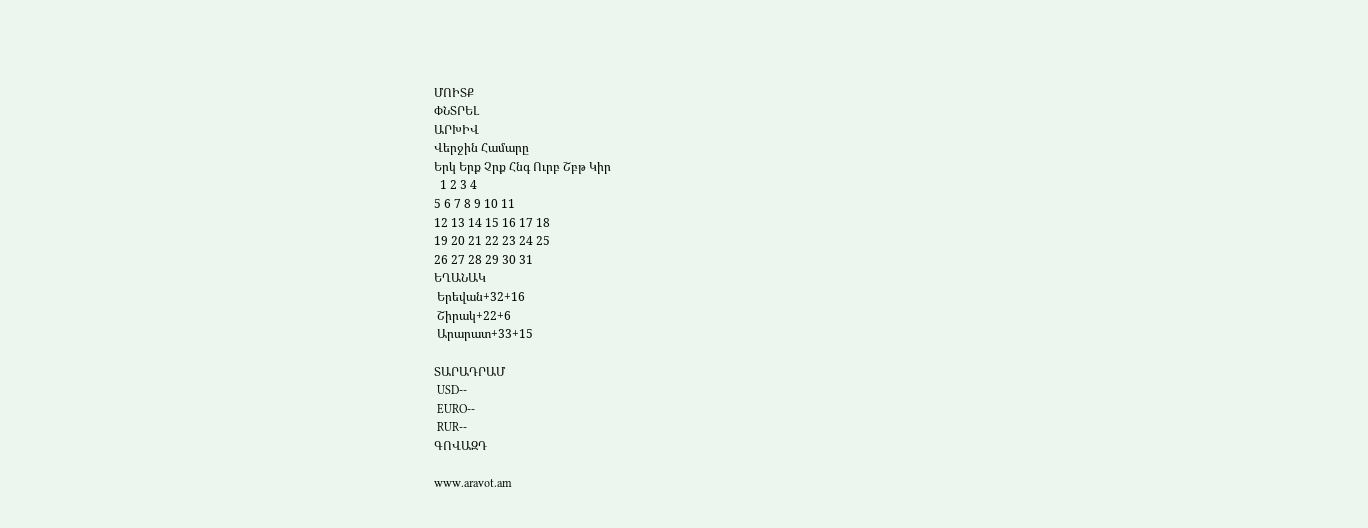ՄՈԻՏՔ
ՓՆՏՐԵԼ
ԱՐԽԻՎ
Վերջին Համարը
Երկ Երք Չրք Հնգ Ուրբ Շբթ Կիր
  1 2 3 4
5 6 7 8 9 10 11
12 13 14 15 16 17 18
19 20 21 22 23 24 25
26 27 28 29 30 31
ԵՂԱՆԱԿ
 Երեվան+32+16
 Շիրակ+22+6
 Արարատ+33+15

ՏԱՐԱԴՐԱՄ
 USD--
 EURO--
 RUR--
ԳՈՎԱԶԴ

www.aravot.am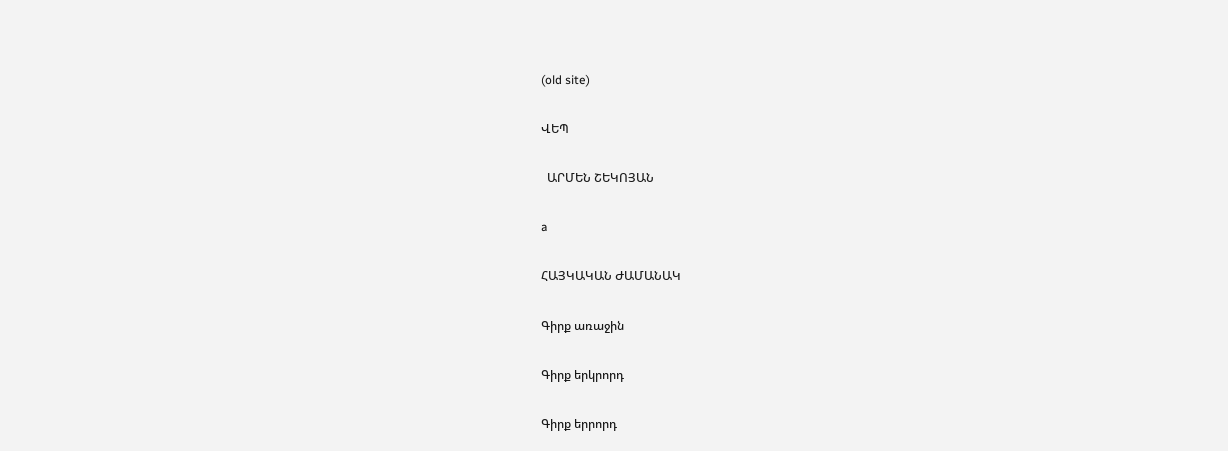(old site)

ՎԵՊ

  ԱՐՄԵՆ ՇԵԿՈՅԱՆ

a

ՀԱՅԿԱԿԱՆ ԺԱՄԱՆԱԿ

Գիրք առաջին

Գիրք երկրորդ

Գիրք երրորդ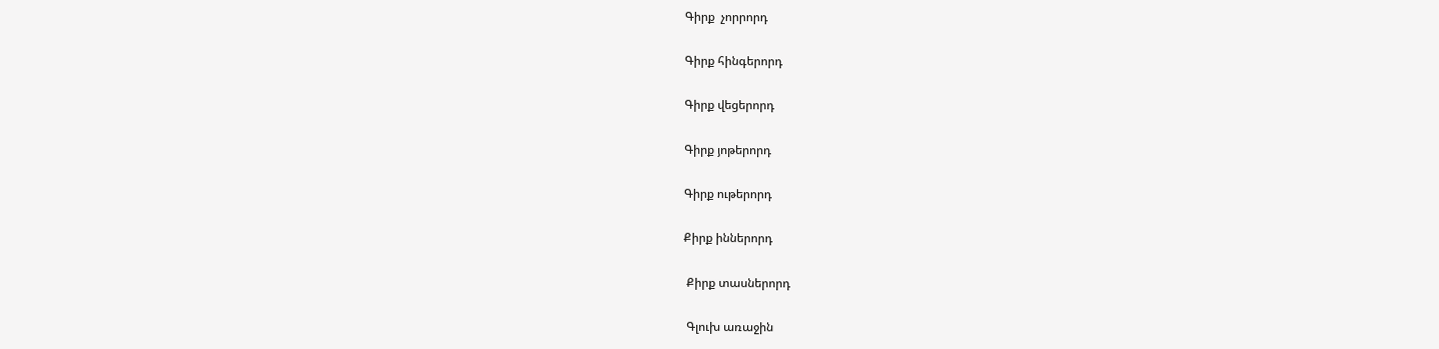Գիրք  չորրորդ

Գիրք հինգերորդ

Գիրք վեցերորդ

Գիրք յոթերորդ

Գիրք ութերորդ

Քիրք իններորդ

 Քիրք տասներորդ

 Գլուխ առաջին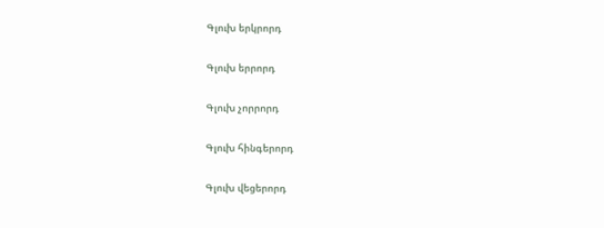Գլուխ երկրորդ

Գլուխ երրորդ

Գլուխ չորրորդ

Գլուխ հինգերորդ

Գլուխ վեցերորդ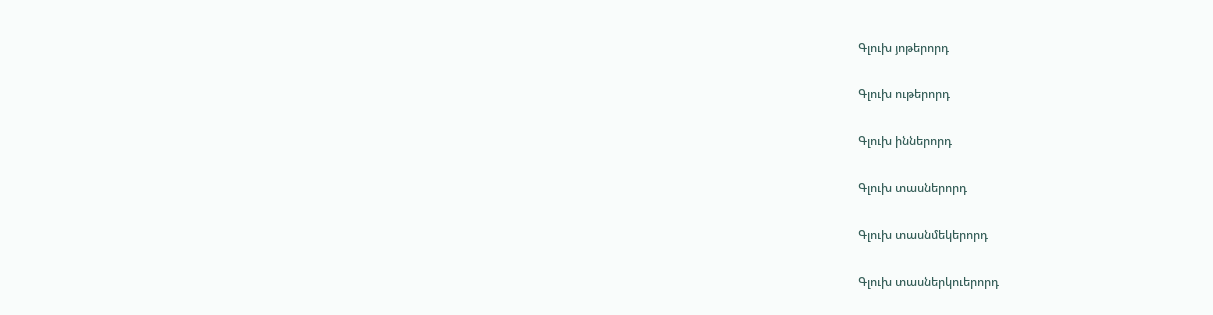Գլուխ յոթերորդ

Գլուխ ութերորդ

Գլուխ իններորդ

Գլուխ տասներորդ

Գլուխ տասնմեկերորդ

Գլուխ տասներկուերորդ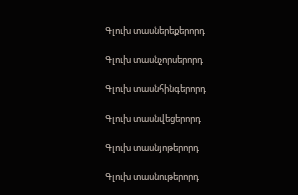Գլուխ տասներեքերորդ

Գլուխ տասնչորսերորդ

Գլուխ տասնհինգերորդ

Գլուխ տասնվեցերորդ

Գլուխ տասնյոթերորդ

Գլուխ տասնութերորդ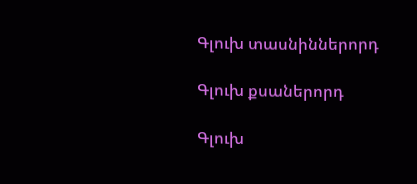Գլուխ տասնիններորդ

Գլուխ քսաներորդ

Գլուխ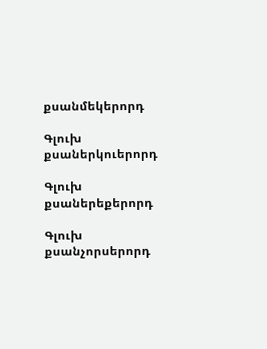քսանմեկերորդ

Գլուխ քսաներկուերորդ

Գլուխ քսաներեքերորդ

Գլուխ քսանչորսերորդ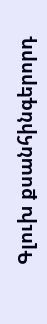Գլուխ քսանհինգերորդ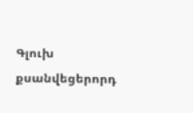Գլուխ քսանվեցերորդ